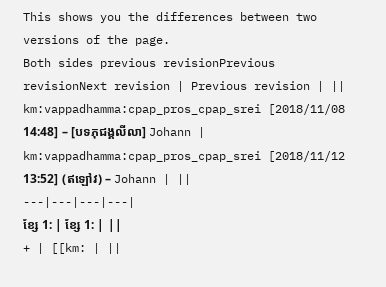This shows you the differences between two versions of the page.
Both sides previous revisionPrevious revisionNext revision | Previous revision | ||
km:vappadhamma:cpap_pros_cpap_srei [2018/11/08 14:48] – [បទភុជង្គលីលា] Johann | km:vappadhamma:cpap_pros_cpap_srei [2018/11/12 13:52] (ឥឡៅវ) – Johann | ||
---|---|---|---|
ខ្សែ 1: | ខ្សែ 1: | ||
+ | [[km: | ||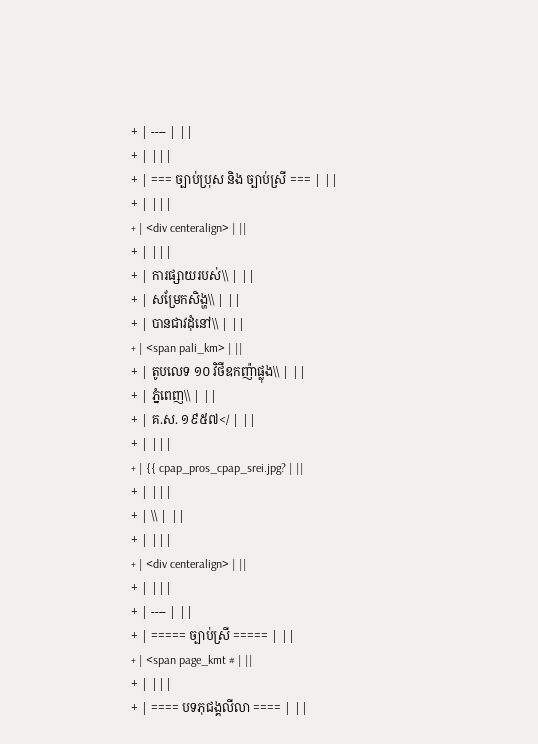+ | ---- | ||
+ | |||
+ | === ច្បាប់ប្រុស និង ច្បាប់ស្រី === | ||
+ | |||
+ | <div centeralign> | ||
+ | |||
+ | ការផ្សាយរបស់\\ | ||
+ | សម្រែកសិង្ហ\\ | ||
+ | បានជាវដុំនៅ\\ | ||
+ | <span pali_km> | ||
+ | តូបលេទ ១០ វិថីឧកញ៉ាផ្លុង\\ | ||
+ | ភ្នំពេញ\\ | ||
+ | គ.ស. ១៩៥៧</ | ||
+ | |||
+ | {{ cpap_pros_cpap_srei.jpg? | ||
+ | |||
+ | \\ | ||
+ | |||
+ | <div centeralign> | ||
+ | |||
+ | ---- | ||
+ | ===== ច្បាប់ស្រី ===== | ||
+ | <span page_kmt # | ||
+ | |||
+ | ==== បទភុជង្គលីលា ==== | ||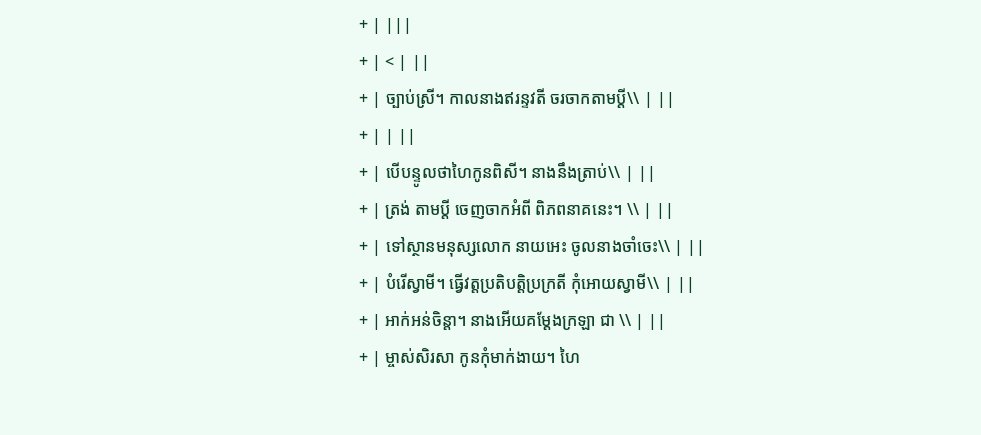+ | |||
+ | < | ||
+ | ច្បាប់ស្រី។ កាលនាងឥរន្ទវតី ចរចាកតាមប្តី\\ | ||
+ | | ||
+ | បើបន្ទូលថាហៃកូនពិសី។ នាងនឹងត្រាប់\\ | ||
+ | ត្រង់ តាមប្តី ចេញចាកអំពី ពិភពនាគនេះ។ \\ | ||
+ | ទៅស្ថានមនុស្សលោក នាយអេះ ចូលនាងចាំចេះ\\ | ||
+ | បំរើស្វាមី។ ធ្វើវត្តប្រតិបត្តិប្រក្រតី កុំអោយស្វាមី\\ | ||
+ | អាក់អន់ចិន្តា។ នាងអើយគម្តែងក្រឡា ជា \\ | ||
+ | ម្ចាស់សិរសា កូនកុំមាក់ងាយ។ ហៃ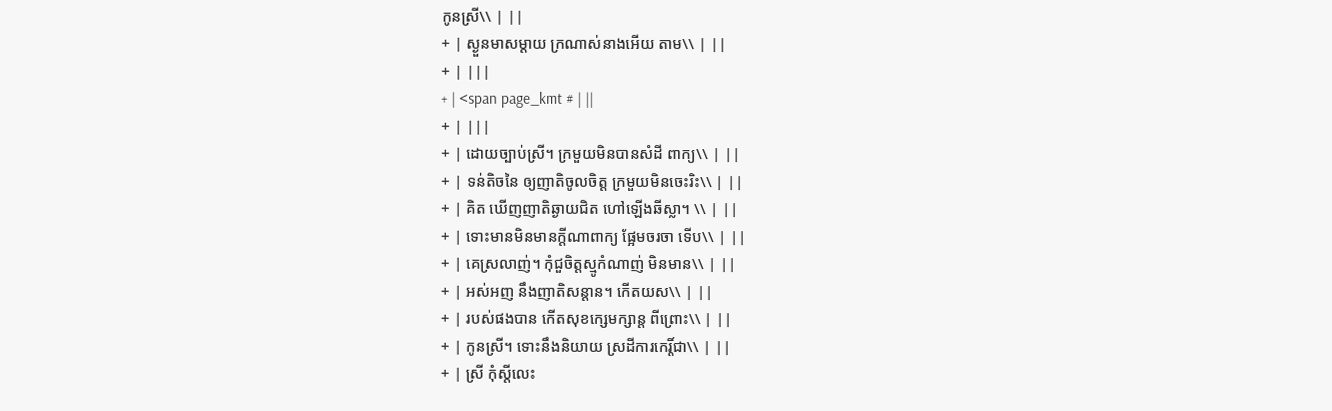កូនស្រី\\ | ||
+ | ស្ងួនមាសម្តាយ ក្រណាស់នាងអើយ តាម\\ | ||
+ | |||
+ | <span page_kmt # | ||
+ | |||
+ | ដោយច្បាប់ស្រី។ ក្រមួយមិនបានសំដី ពាក្យ\\ | ||
+ | ទន់តិចនៃ ឲ្យញាតិចូលចិត្ត ក្រមួយមិនចេះរិះ\\ | ||
+ | គិត ឃើញញាតិឆ្ងាយជិត ហៅឡើងឆីស្លា។ \\ | ||
+ | ទោះមានមិនមានក្តីណាពាក្យ ផ្អែមចរចា ទើប\\ | ||
+ | គេស្រលាញ់។ កុំជួចិត្តស្មូកំណាញ់ មិនមាន\\ | ||
+ | អស់អញ នឹងញាតិសន្តាន។ កើតយស\\ | ||
+ | របស់ផងបាន កើតសុខក្សេមក្សាន្ត ពីព្រោះ\\ | ||
+ | កូនស្រី។ ទោះនឹងនិយាយ ស្រដីការកេរ្តិ៍ជា\\ | ||
+ | ស្រី កុំស្តីលេះ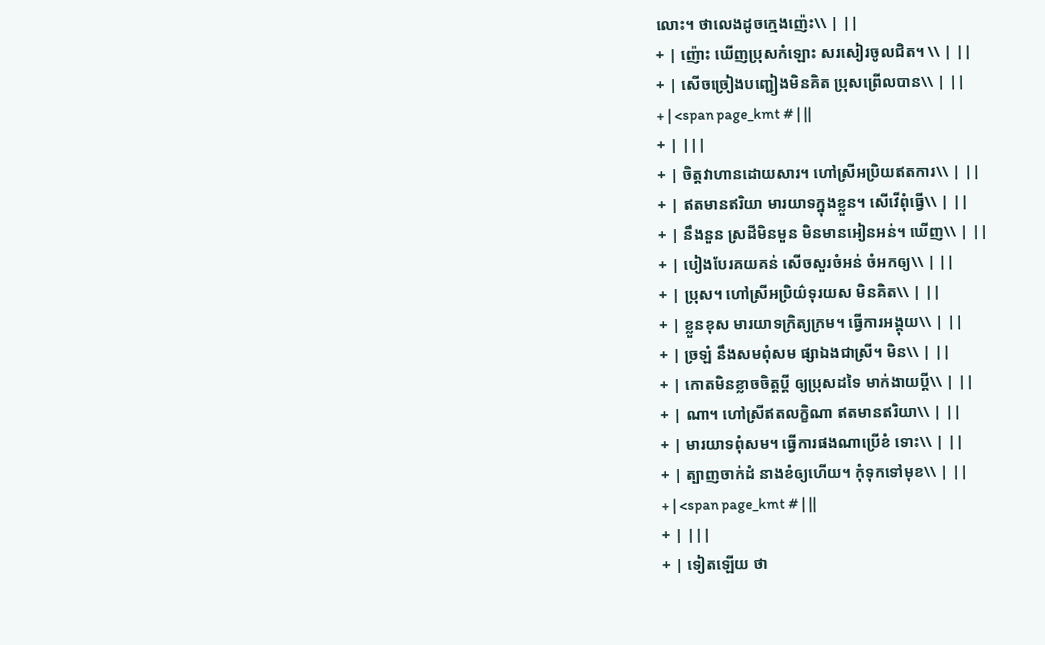លោះ។ ថាលេងដូចក្មេងញ៉េះ\\ | ||
+ | ញ៉ោះ ឃើញប្រុសកំឡោះ សរសៀរចូលជិត។ \\ | ||
+ | សើចច្រៀងបញ្ជៀងមិនគិត ប្រុសព្រើលបាន\\ | ||
+ | <span page_kmt # | ||
+ | |||
+ | ចិត្តវាហានដោយសារ។ ហៅស្រីអប្រិយឥតការ\\ | ||
+ | ឥតមានឥរិយា មារយាទក្នុងខ្លួន។ សើវើពុំធ្វើ\\ | ||
+ | នឹងនួន ស្រដីមិនមួន មិនមានអៀនអន់។ ឃើញ\\ | ||
+ | បៀងបែរគយគន់ សើចសួរចំអន់ ចំអកឲ្យ\\ | ||
+ | ប្រុស។ ហៅស្រីអប្រិយ៌ទុរយស មិនគិត\\ | ||
+ | ខ្លួនខុស មារយាទក្រិត្យក្រម។ ធ្វើការអង្គុយ\\ | ||
+ | ច្រឡំ នឹងសមពុំសម ផ្សាឯងជាស្រី។ មិន\\ | ||
+ | កោតមិនខ្លាចចិត្តប្តី ឲ្យប្រុសដទៃ មាក់ងាយប្តី\\ | ||
+ | ណា។ ហៅស្រីឥតលក្ខិណា ឥតមានឥរិយា\\ | ||
+ | មារយាទពុំសម។ ធ្វើការផងណាប្រើខំ ទោះ\\ | ||
+ | ត្បាញចាក់ដំ នាងខំឲ្យហើយ។ កុំទុកទៅមុខ\\ | ||
+ | <span page_kmt # | ||
+ | |||
+ | ទៀតឡើយ ថា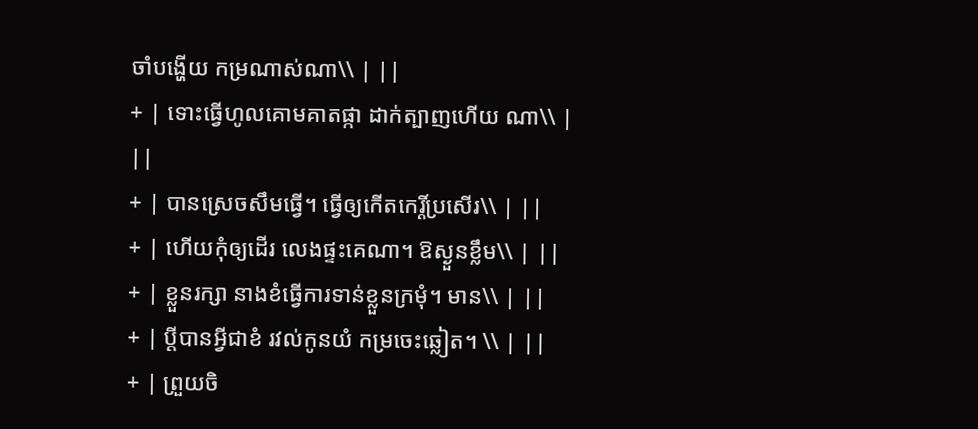ចាំបង្ហើយ កម្រណាស់ណា\\ | ||
+ | ទោះធ្វើហូលគោមគាតផ្កា ដាក់ត្បាញហើយ ណា\\ | ||
+ | បានស្រេចសឹមធ្វើ។ ធ្វើឲ្យកើតកេរ្តិ៍ប្រសើរ\\ | ||
+ | ហើយកុំឲ្យដើរ លេងផ្ទះគេណា។ ឱស្ងួនខ្លឹម\\ | ||
+ | ខ្លួនរក្សា នាងខំធ្វើការទាន់ខ្លួនក្រមុំ។ មាន\\ | ||
+ | ប្តីបានអ្វីជាខំ រវល់កូនយំ កម្រចេះឆ្លៀត។ \\ | ||
+ | ព្រួយចិ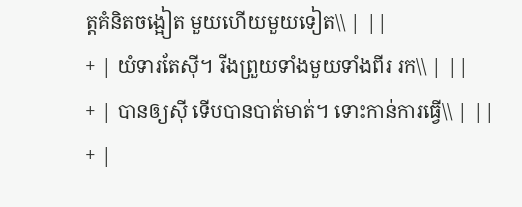ត្តគំនិតចង្អៀត មួយហើយមួយទៀត\\ | ||
+ | យំទារតែស៊ី។ រីងព្រួយទាំងមួយទាំងពីរ រក\\ | ||
+ | បានឲ្យស៊ី ទើបបានបាត់មាត់។ ទោះកាន់ការធ្វើ\\ | ||
+ |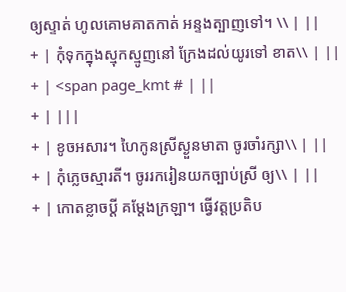ឲ្យស្ទាត់ ហូលគោមគាតកាត់ អន្ទងត្បាញទៅ។ \\ | ||
+ | កុំទុកក្នុងស្មុកស្មូញនៅ ក្រែងដល់យូរទៅ ខាត\\ | ||
+ | <span page_kmt # | ||
+ | |||
+ | ខូចអសារ។ ហៃកូនស្រីស្ងួនមាតា ចូរចាំរក្សា\\ | ||
+ | កុំភ្លេចស្មារតី។ ចូររករៀនយកច្បាប់ស្រី ឲ្យ\\ | ||
+ | កោតខ្លាចប្តី គម្តែងក្រឡា។ ធ្វើវត្តប្រតិប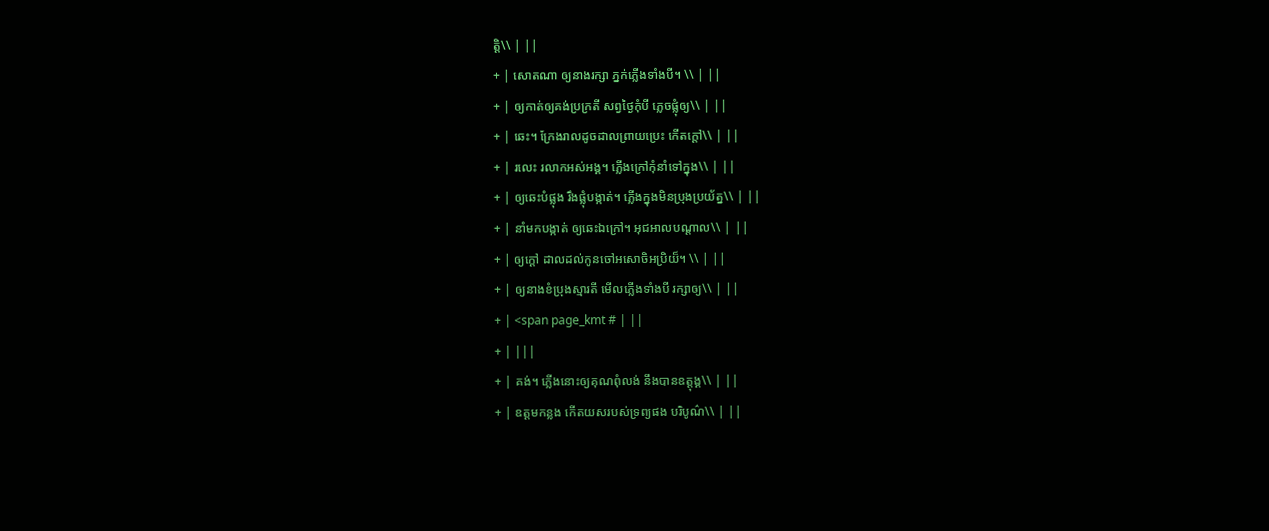ត្តិ\\ | ||
+ | សោតណា ឲ្យនាងរក្សា ភ្នក់ភ្លើងទាំងបី។ \\ | ||
+ | ឲ្យកាត់ឲ្យគង់ប្រក្រតី សព្វថ្ងៃកុំបី ភ្លេចផ្លុំឲ្យ\\ | ||
+ | ឆេះ។ ក្រែងរាលដូចដាលព្រាយប្រេះ កើតក្តៅ\\ | ||
+ | រលេះ រលាកអស់អង្គ។ ភ្លើងក្រៅកុំនាំទៅក្នុង\\ | ||
+ | ឲ្យឆេះបំផ្លុង រឹងផ្លុំបង្កាត់។ ភ្លើងក្នុងមិនប្រុងប្រយ័ត្ន\\ | ||
+ | នាំមកបង្កាត់ ឲ្យឆេះឯក្រៅ។ អុជអាលបណ្តាល\\ | ||
+ | ឲ្យក្តៅ ដាលដល់កូនចៅអសោចិអប្រិយ៏។ \\ | ||
+ | ឲ្យនាងខំប្រុងស្មារតី មើលភើ្លងទាំងបី រក្សាឲ្យ\\ | ||
+ | <span page_kmt # | ||
+ | |||
+ | គង់។ ភ្លើងនោះឲ្យគុណពុំលង់ នឹងបានឧត្តុង្គ\\ | ||
+ | ឧត្តមកន្លង កើតយសរបស់ទ្រព្យផង បរិបូណ៌\\ | ||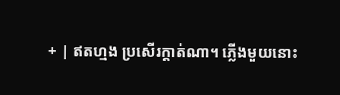+ | ឥតហ្មង ប្រសើរក្តាត់ណា។ ភ្លើងមួយនោះ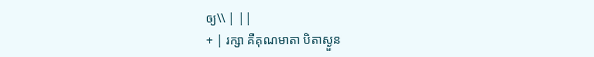ឲ្យ\\ | ||
+ | រក្សា គឺគុណមាតា បិតាស្ងួន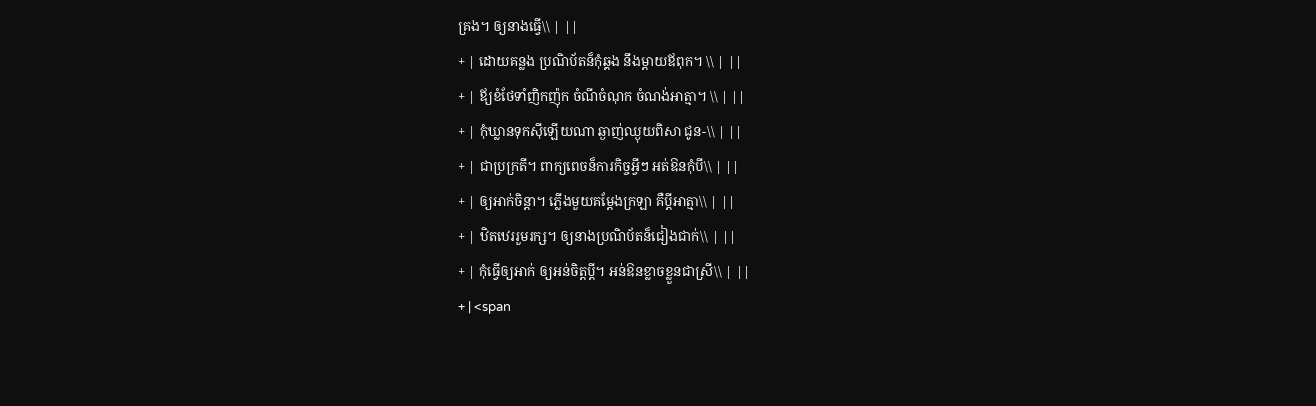គ្រង។ ឲ្យនាងធ្វើ\\ | ||
+ | ដោយគន្លង ប្រណិប័តន៏កុំឆ្គង នឹងម្តាយឪពុក។ \\ | ||
+ | ឪ្យខំថែទាំញិកញ៉ុក ចំណីចំណុក ចំណង់អាត្មា។ \\ | ||
+ | កុំឃ្លានទុកស៊ីឡើយណា ឆ្ងាញ់ឈ្ងុយពិសា ជូន-\\ | ||
+ | ជាប្រក្រតី។ ពាក្យពេចន៏ការកិច្ចអ្វីៗ អត់ឱនកុំបី\\ | ||
+ | ឲ្យអាក់ចិន្តា។ ភ្លើងមួយគម្តែងក្រឡា គឺប្តីអាត្មា\\ | ||
+ | ឋិតឋេររួមរក្ស។ ឲ្យនាងប្រណិប័តន៏ជៀងជាក់\\ | ||
+ | កុំធ្វើឲ្យអាក់ ឲ្យអន់ចិត្តប្តី។ អន់ឱនខ្លាចខ្លួនជាស្រី\\ | ||
+ | <span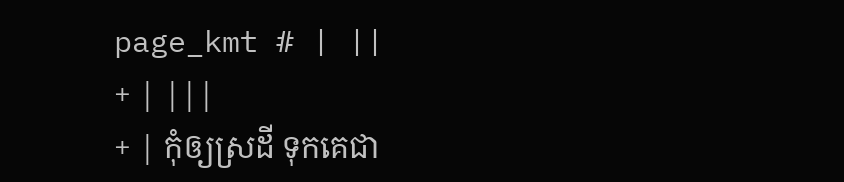page_kmt # | ||
+ | |||
+ | កុំឲ្យស្រដី ទុកគេជា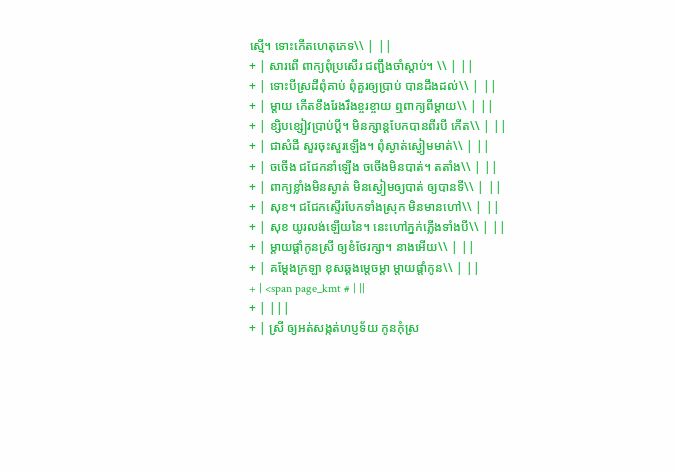ស្មើ។ ទោះកើតហេតុភេទ\\ | ||
+ | សារពើ ពាក្យពុំប្រសើរ ជញ្ជឹងចាំស្តាប់។ \\ | ||
+ | ទោះបីស្រដីពុំគាប់ ពុំគួរឲ្យប្រាប់ បានដឹងដល់\\ | ||
+ | ម្តាយ កើតខឹងរែងរឹងខ្ចរខ្ចាយ ឮពាក្យពីម្តាយ\\ | ||
+ | ខ្សិបខ្សៀវប្រាប់ប្តី។ មិនក្សាន្តបែកបានពីរបី កើត\\ | ||
+ | ជាសំដី សួរចុះសួរឡើង។ ពុំស្ងាត់ស្ងៀមមាត់\\ | ||
+ | ចចើង ជជែកនាំឡើង ចចើងមិនបាត់។ តតាំង\\ | ||
+ | ពាក្យខ្លាំងមិនស្ងាត់ មិនស្ងៀមឲ្យបាត់ ឲ្យបានទី\\ | ||
+ | សុខ។ ជជែកស្ទើរបែកទាំងស្រុក មិនមានហៅ\\ | ||
+ | សុខ យូរលង់ឡើយនៃ។ នេះហៅភ្នក់ភ្លើងទាំងបី\\ | ||
+ | ម្តាយផ្តាំកូនស្រី ឲ្យខំថែរក្សា។ នាងអើយ\\ | ||
+ | គម្តែងក្រឡា ខុសឆ្គងម្តេចម្តា ម្តាយផ្តាំកូន\\ | ||
+ | <span page_kmt # | ||
+ | |||
+ | ស្រី ឲ្យអត់សង្កត់ហប្ញទ័យ កូនកុំស្រ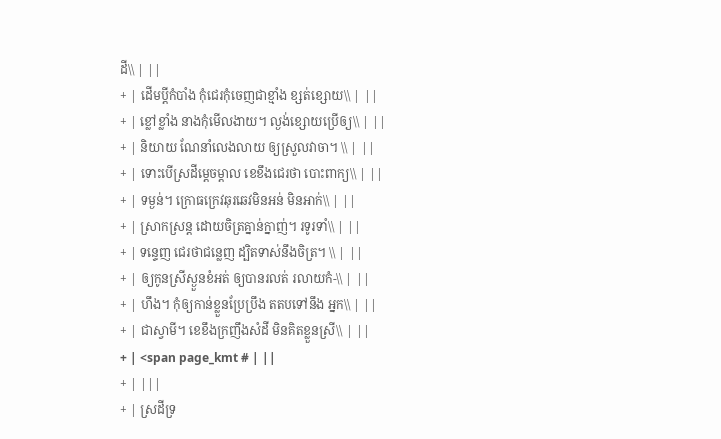ដី\\ | ||
+ | ដើមប្តីកំបាំង កុំជេរកុំចេញជាខ្មាំង ខ្សត់ខ្សោយ\\ | ||
+ | ខ្លៅខ្លាំង នាងកុំមើលងាយ។ ល្ងង់ខ្សោយប្រើឲ្យ\\ | ||
+ | និយាយ ណែនាំលេងលាយ ឲ្យស្រួលវាចា។ \\ | ||
+ | ទោះបើស្រដីម្តេចម្តាល ខេខឹងជេរថា បោះពាក្យ\\ | ||
+ | ទម្ងន់។ ក្រោធក្រេវឆុរឆេវមិនអន់ មិនអាក់\\ | ||
+ | ស្រាកស្រន្ត ដោយចិត្រគ្នាន់ក្នាញ់។ រទូរទាំ\\ | ||
+ | ទន្ទេញ ជេរថាជន្លេញ ដ្បិតទាស់នឹងចិត្រ។ \\ | ||
+ | ឲ្យកូនស្រីស្ងួនខំអត់ ឲ្យបានរលត់ រលាយកំ-\\ | ||
+ | ហឹង។ កុំឲ្យកាន់ខ្លួនប្រែប្រឹង តតបទៅនឹង អ្នក\\ | ||
+ | ជាស្វាមី។ ខេខឹងក្រញឹងសំដី មិនគិតខ្លួនស្រី\\ | ||
+ | <span page_kmt # | ||
+ | |||
+ | ស្រដីទ្រ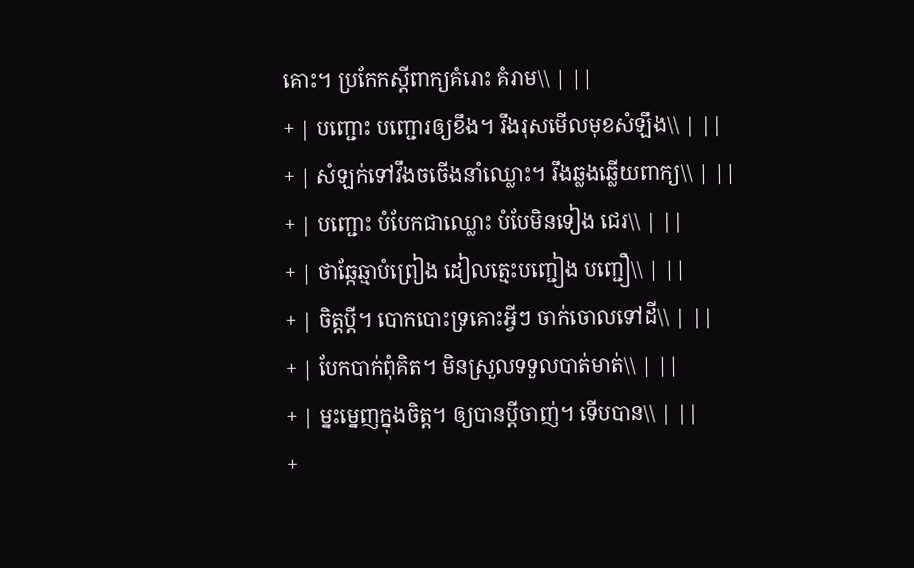គោះ។ ប្រកែកស្តីពាក្យគំរោះ គំរាម\\ | ||
+ | បញ្ជោះ បញ្ជោរឲ្យខឹង។ រឹងរុសមើលមុខសំឡឹង\\ | ||
+ | សំឡក់ទៅវឹងចចើងនាំឈ្លោះ។ រឹងឆ្លងឆ្លើយពាក្យ\\ | ||
+ | បញ្ជោះ បំបែកជាឈ្លោះ បំបែមិនទៀង ជេរ\\ | ||
+ | ថាឆ្កែឆ្មាបំព្រៀង ដៀលត្មេះបញ្ជៀង បញ្ជឿ\\ | ||
+ | ចិត្តប្តី។ បោកបោះទ្រគោះអ្វីៗ ចាក់ចោលទៅដី\\ | ||
+ | បែកបាក់ពុំគិត។ មិនស្រួលទទួលបាត់មាត់\\ | ||
+ | ម្នះម្នេញក្នុងចិត្ត។ ឲ្យបានប្តីចាញ់។ ទើបបាន\\ | ||
+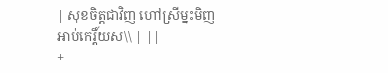| សុខចិត្តជាវិញ ហៅស្រីម្នះមិញ អាប់កេរ្តិ៍យស\\ | ||
+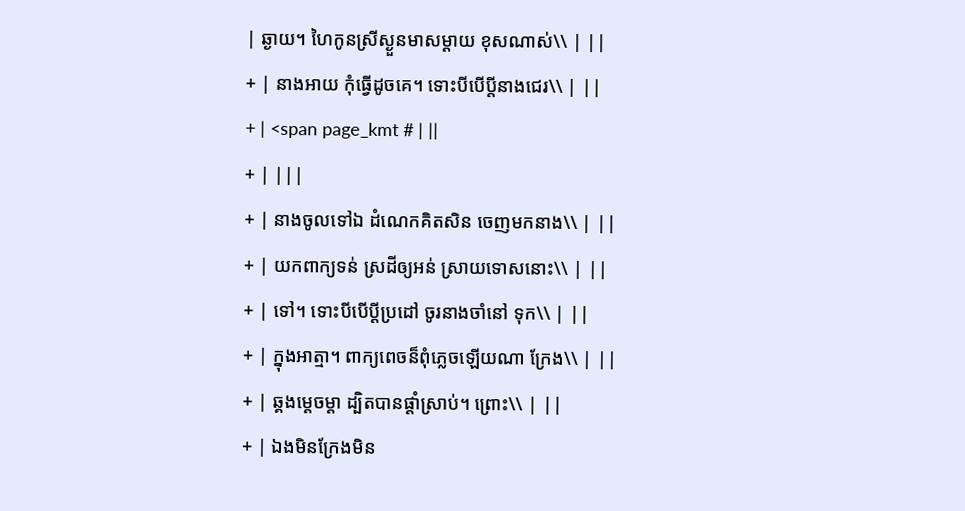| ឆ្ងាយ។ ហៃកូនស្រីស្ងួនមាសម្តាយ ខុសណាស់\\ | ||
+ | នាងអាយ កុំធ្វើដូចគេ។ ទោះបីបើប្តីនាងជេរ\\ | ||
+ | <span page_kmt # | ||
+ | |||
+ | នាងចូលទៅឯ ដំណេកគិតសិន ចេញមកនាង\\ | ||
+ | យកពាក្យទន់ ស្រដីឲ្យអន់ ស្រាយទោសនោះ\\ | ||
+ | ទៅ។ ទោះបីបើប្តីប្រដៅ ចូរនាងចាំនៅ ទុក\\ | ||
+ | ក្នុងអាត្មា។ ពាក្យពេចន៏ពុំភ្លេចឡើយណា ក្រែង\\ | ||
+ | ឆ្គងម្តេចម្តា ដ្បិតបានផ្តាំស្រាប់។ ព្រោះ\\ | ||
+ | ឯងមិនក្រែងមិន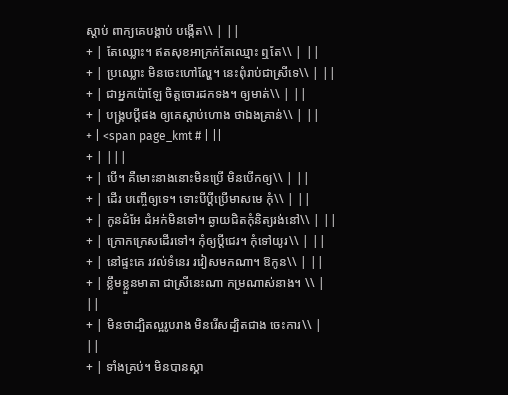ស្តាប់ ពាក្យគេបង្គាប់ បង្កើត\\ | ||
+ | តែឈ្លោះ។ ឥតសុខអាក្រក់តែឈ្មោះ ឮតែ\\ | ||
+ | ប្រឈ្លោះ មិនចេះហៅល្ហែ។ នេះពុំរាប់ជាស្រីទេ\\ | ||
+ | ជាអ្នកប៉ោឡែ ចិត្តចោរដកទង។ ឲ្យមាត់\\ | ||
+ | បង្រ្គបប្តីផង ឲ្យគេស្តាប់ហោង ថាឯងគ្រាន់\\ | ||
+ | <span page_kmt # | ||
+ | |||
+ | បើ។ គឺមោះនាងនោះមិនប្រើ មិនបើកឲ្យ\\ | ||
+ | ដើរ បញ្ចើឲ្យទេ។ ទោះបីប្តីប្រើមាសមេ កុំ\\ | ||
+ | កូនដំអែ ដំអក់មិនទៅ។ ឆ្ងាយជិតកុំនិត្យរង់នៅ\\ | ||
+ | ក្រោកក្រេសដើរទៅ។ កុំឲ្យប្តីជេរ។ កុំទៅយូរ\\ | ||
+ | នៅផ្ទះគេ រវល់ទំនេរ រវៀសមកណា។ ឱកូន\\ | ||
+ | ខ្លឹមខ្លួនមាតា ជាស្រីនេះណា កម្រណាស់នាង។ \\ | ||
+ | មិនថាដ្បិតល្អរូបរាង មិនរើសដ្បិតជាង ចេះការ\\ | ||
+ | ទាំងគ្រប់។ មិនបានស្គា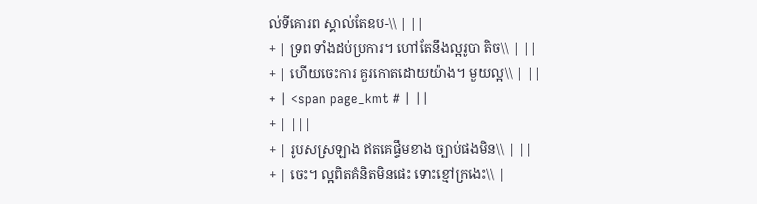ល់ទីគោរព ស្គាល់តែឧប-\\ | ||
+ | ទ្រព ទាំងដប់ប្រការ។ ហៅតែនឹងល្អរូបា តិច\\ | ||
+ | ហើយចេះការ គួរកោតដោយយ៉ាង។ មួយល្អ\\ | ||
+ | <span page_kmt # | ||
+ | |||
+ | រូបសស្រឡាង ឥតគេផ្ទឹមខាង ច្បាប់ផងមិន\\ | ||
+ | ចេះ។ ល្អពិតគំនិតមិនផេះ ទោះខ្មៅក្រងេះ\\ |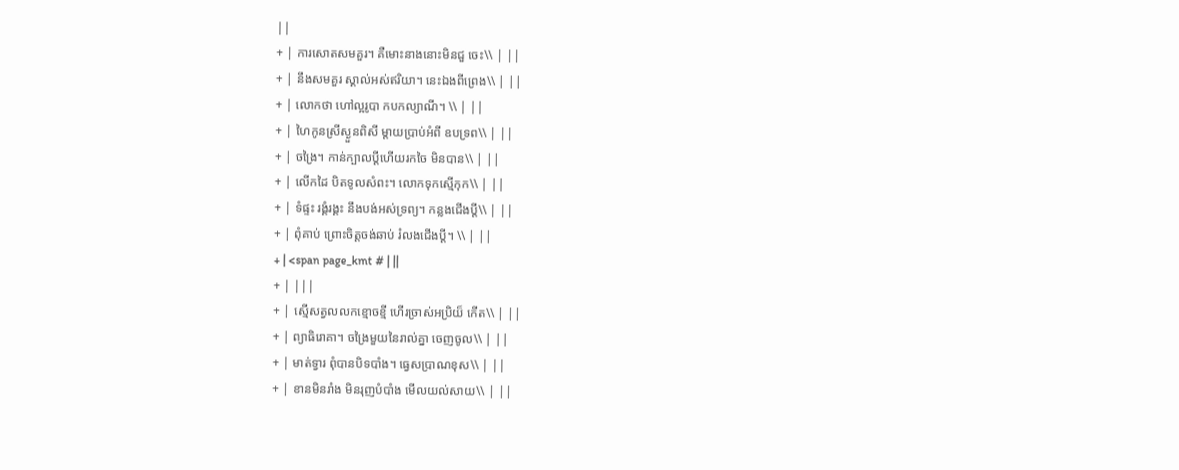||
+ | ការសោតសមគួរ។ គឺមោះនាងនោះមិនជួ ចេះ\\ | ||
+ | នឹងសមគួរ ស្គាល់អស់ឥរិយា។ នេះឯងពីព្រេង\\ | ||
+ | លោកថា ហៅល្អរូបា កបកល្យាណី។ \\ | ||
+ | ហៃកូនស្រីស្ងួនពិសី ម្តាយប្រាប់អំពី ឧបទ្រព\\ | ||
+ | ចង្រៃ។ កាន់ក្បាលប្តីហើយរកចៃ មិនបាន\\ | ||
+ | លើកដៃ បិតទូលសំពះ។ លោកទុកស្មើកុក\\ | ||
+ | ទំផ្ទះ រង្គំរង្គះ នឹងបង់អស់ទ្រព្យ។ កន្លងជើងប្តី\\ | ||
+ | ពុំគាប់ ព្រោះចិត្តចង់ឆាប់ រំលងជើងប្តី។ \\ | ||
+ | <span page_kmt # | ||
+ | |||
+ | ស្មើសត្វលលកខ្មោចខ្មី ហើរច្រាស់អប្រិយ៏ កើត\\ | ||
+ | ព្យាធិរោគា។ ចង្រៃមួយនៃរាល់គ្នា ចេញចូល\\ | ||
+ | មាត់ទ្វារ ពុំបានបិទបាំង។ ធ្វេសប្រាណខុស\\ | ||
+ | ខានមិនរាំង មិនរុញបំបាំង មើលយល់សាយ\\ | ||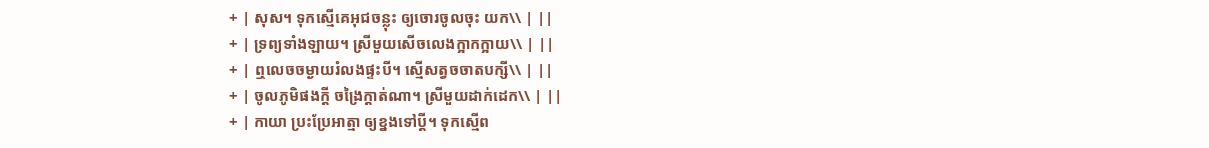+ | សុស។ ទុកស្មើគេអុជចន្លុះ ឲ្យចោរចូលចុះ យក\\ | ||
+ | ទ្រព្យទាំងឡាយ។ ស្រីមួយសើចលេងក្អាកក្អាយ\\ | ||
+ | ឮលេចចម្ងាយរំលងផ្ទះបី។ ស្មើសត្វចចាតបក្សី\\ | ||
+ | ចូលភូមិផងក្តី ចង្រៃក្តាត់ណា។ ស្រីមួយដាក់ដេក\\ | ||
+ | កាយា ប្រះប្រែអាត្មា ឲ្យខ្នងទៅប្តី។ ទុកស្មើព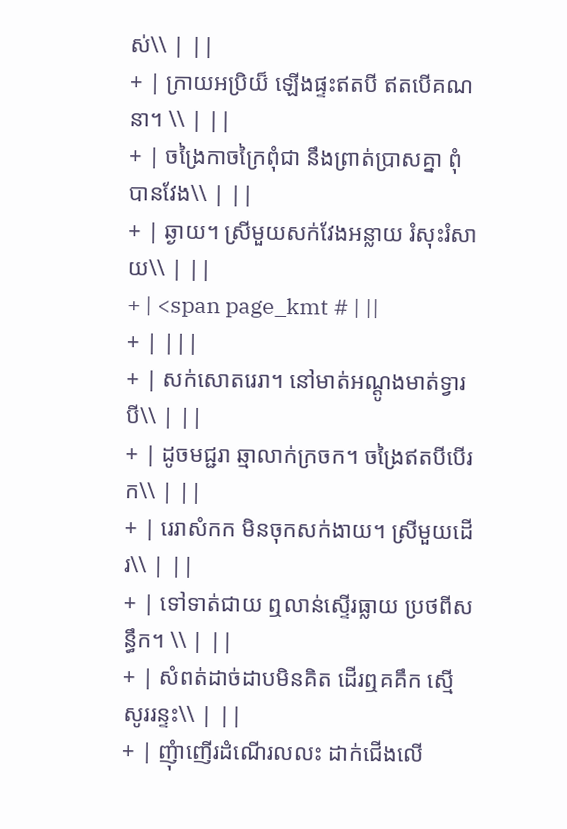ស់\\ | ||
+ | ក្រាយអប្រិយ៏ ឡើងផ្ទះឥតបី ឥតបើគណនា។ \\ | ||
+ | ចង្រៃកាចក្រៃពុំជា នឹងព្រាត់ប្រាសគ្នា ពុំបានវែង\\ | ||
+ | ឆ្ងាយ។ ស្រីមួយសក់វែងអន្លាយ រំសុះរំសាយ\\ | ||
+ | <span page_kmt # | ||
+ | |||
+ | សក់សោតរេរា។ នៅមាត់អណ្តូងមាត់ទ្វារ បី\\ | ||
+ | ដូចមជ្ជរា ឆ្មាលាក់ក្រចក។ ចង្រៃឥតបីបើរក\\ | ||
+ | រេរាសំកក មិនចុកសក់ងាយ។ ស្រីមួយដើរ\\ | ||
+ | ទៅទាត់ជាយ ឮលាន់ស្ទើរធ្លាយ ប្រថពីសន្ធឹក។ \\ | ||
+ | សំពត់ដាច់ដាបមិនគិត ដើរឮគគឹក ស្មើសូររន្ទះ\\ | ||
+ | ញុំាញើរដំណើរលលះ ដាក់ជើងលើ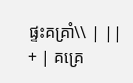ផ្ទះគគ្រាំ\\ | ||
+ | គគ្រេ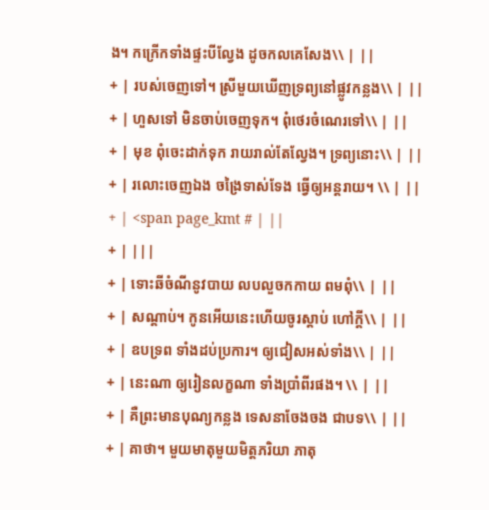ង។ កក្រើកទាំងផ្ទះបីល្វែង ដូចកលគេសែង\\ | ||
+ | របស់ចេញទៅ។ ស្រីមួយឃើញទ្រព្យនៅផ្លូវកន្លង\\ | ||
+ | ហួសទៅ មិនចាប់ចេញទុក។ ពុំថេរចំណេរទៅ\\ | ||
+ | មុខ ពុំចេះដាក់ទុក រាយរាល់តែល្វែង។ ទ្រព្យនោះ\\ | ||
+ | រលោះចេញឯង ចង្រៃទាស់ទែង ធ្វើឲ្យអន្តរាយ។ \\ | ||
+ | <span page_kmt # | ||
+ | |||
+ | ទោះឆីចំណីនូវបាយ លបលួចកកាយ ពមពុំ\\ | ||
+ | សណ្តាប់។ កូនអើយនេះហើយចូរស្តាប់ ហៅក្តី\\ | ||
+ | ឧបទ្រព ទាំងដប់ប្រការ។ ឲ្យជៀសអស់ទាំង\\ | ||
+ | នេះណា ឲ្យរៀនលក្ខណា ទាំងប្រាំពីរផង។ \\ | ||
+ | គឺព្រះមានបុណ្យកន្លង ទេសនាចែងចង ជាបទ\\ | ||
+ | គាថា។ មួយមាតុមួយមិត្តភរិយា ភាតុ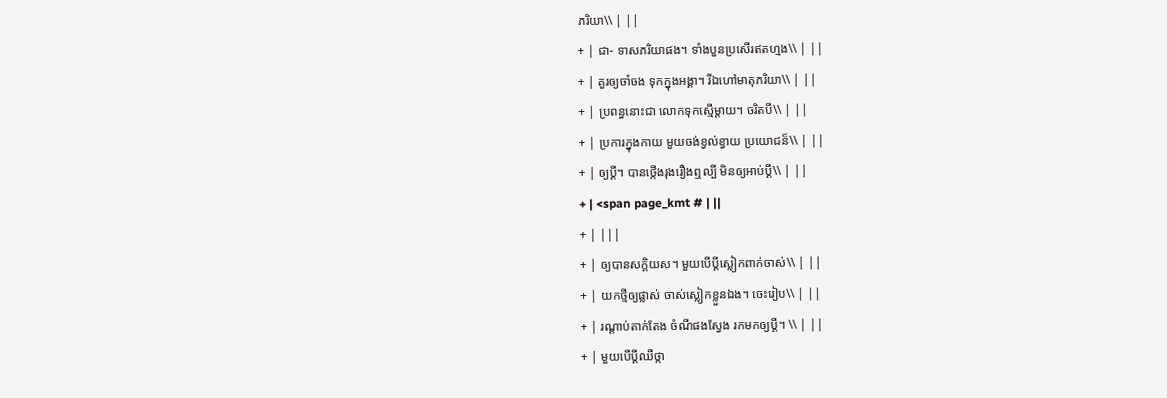ភរិយា\\ | ||
+ | ជា- ទាសភរិយាផង។ ទាំងបួនប្រសើរឥតហ្មង\\ | ||
+ | គួរឲ្យចាំចង ទុកក្នុងអង្គា។ រីឯហៅមាតុភរិយា\\ | ||
+ | ប្រពន្ធនោះជា លោកទុកស្មើម្តាយ។ ចរិតបី\\ | ||
+ | ប្រការក្នុងកាយ មួយចង់ខ្វល់ខ្វាយ ប្រយោជន៏\\ | ||
+ | ឲ្យប្តី។ បានថ្កើងរុងរឿងឮល្បី មិនឲ្យអាប់ប្តី\\ | ||
+ | <span page_kmt # | ||
+ | |||
+ | ឲ្យបានសក្តិយស។ មួយបើប្តីស្លៀកពាក់ចាស់\\ | ||
+ | យកថ្មីឲ្យផ្លាស់ ចាស់ស្លៀកខ្លួនឯង។ ចេះរៀប\\ | ||
+ | រណ្តាប់តាក់តែង ចំណីផងស្វែង រកមកឲ្យប្តី។ \\ | ||
+ | មួយបើប្តីឈឺថ្កា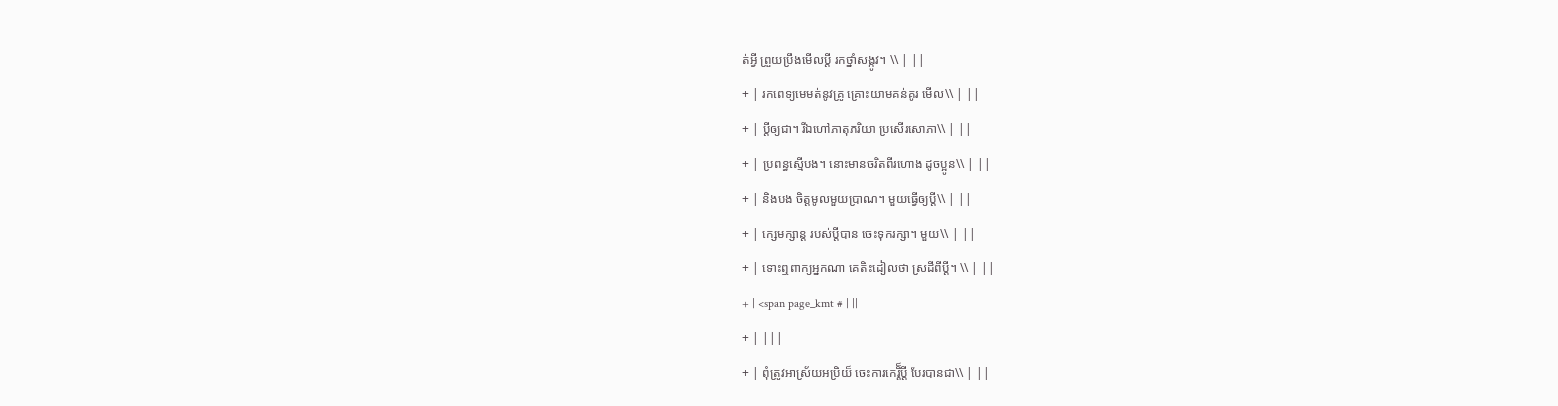ត់អ្វី ព្រួយប្រឹងមើលប្តី រកថ្នាំសង្កូវ។ \\ | ||
+ | រកពេទ្យមេមត់នូវគ្រូ គ្រោះយាមគន់គូរ មើល\\ | ||
+ | ប្តីឲ្យជា។ រីឯហៅភាតុភរិយា ប្រសើរសោភា\\ | ||
+ | ប្រពន្ធស្មើបង។ នោះមានចរិតពីរហោង ដូចប្អូន\\ | ||
+ | និងបង ចិត្តមូលមួយប្រាណ។ មួយធ្វើឲ្យប្តី\\ | ||
+ | ក្សេមក្សាន្ត របស់ប្តីបាន ចេះទុករក្សា។ មួយ\\ | ||
+ | ទោះឮពាក្យអ្នកណា គេតិះដៀលថា ស្រដីពីប្តី។ \\ | ||
+ | <span page_kmt # | ||
+ | |||
+ | ពុំត្រូវអាស្រ័យអប្រិយ៏ ចេះការកេរ្តិ៏ប្តី បែរបានជា\\ | ||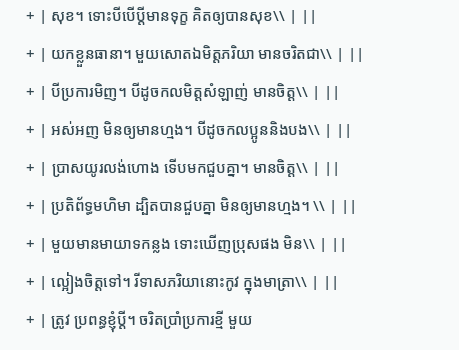+ | សុខ។ ទោះបីបើប្តីមានទុក្ខ គិតឲ្យបានសុខ\\ | ||
+ | យកខ្លួនធានា។ មួយសោតឯមិត្តភរិយា មានចរិតជា\\ | ||
+ | បីប្រការមិញ។ បីដូចកលមិត្តសំឡាញ់ មានចិត្ត\\ | ||
+ | អស់អញ មិនឲ្យមានហ្មង។ បីដូចកលប្អូននិងបង\\ | ||
+ | ប្រាសយូរលង់ហោង ទើបមកជួបគ្នា។ មានចិត្ត\\ | ||
+ | ប្រតិព័ទ្ធមហិមា ដ្បិតបានជួបគ្នា មិនឲ្យមានហ្មង។ \\ | ||
+ | មួយមានមាយាទកន្លង ទោះឃើញប្រុសផង មិន\\ | ||
+ | ល្អៀងចិត្តទៅ។ រីទាសភរិយានោះកូវ ក្នុងមាត្រា\\ | ||
+ | ត្រូវ ប្រពន្ធខ្ញុំប្តី។ ចរិតប្រាំប្រការខ្មី មួយ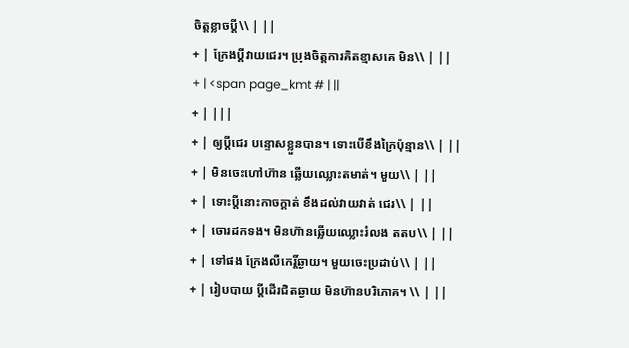ចិត្តខ្លាចប្តី\\ | ||
+ | ក្រែងប្តីវាយជេរ។ ប្រុងចិត្តការគិតខ្មាសគេ មិន\\ | ||
+ | <span page_kmt # | ||
+ | |||
+ | ឲ្យប្តីជេរ បន្ទោសខ្លួនបាន។ ទោះបើខឹងក្រៃប៉ុន្មាន\\ | ||
+ | មិនចេះហៅហ៊ាន ឆ្លើយឈ្លោះតមាត់។ មួយ\\ | ||
+ | ទោះប្តីនោះកាចក្តាត់ ខឹងដល់វាយវាត់ ជេរ\\ | ||
+ | ចោរដកទង។ មិនហ៊ានឆ្លើយឈ្លោះរំលង តតប\\ | ||
+ | ទៅផង ក្រែងលឺកេរ្តិ៍ឆ្ងាយ។ មួយចេះប្រដាប់\\ | ||
+ | រៀបបាយ ប្តីដើរជិតឆ្ងាយ មិនហ៊ានបរិភោគ។ \\ | ||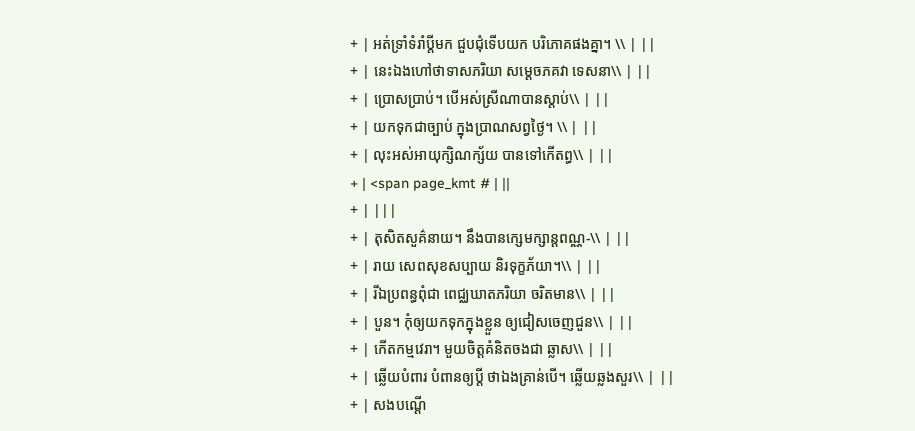+ | អត់ទ្រាំទំរាំប្តីមក ជួបជុំទើបយក បរិភោគផងគ្នា។ \\ | ||
+ | នេះឯងហៅថាទាសភរិយា សម្តេចភគវា ទេសនា\\ | ||
+ | ប្រោសប្រាប់។ បើអស់ស្រីណាបានស្តាប់\\ | ||
+ | យកទុកជាច្បាប់ ក្នុងប្រាណសព្វថ្ងៃ។ \\ | ||
+ | លុះអស់អាយុក្សិណក្ស័យ បានទៅកើតព្ធ\\ | ||
+ | <span page_kmt # | ||
+ | |||
+ | តុសិតសួគ៌នាយ។ នឹងបានក្សេមក្សាន្តពណ្ណ-\\ | ||
+ | រាយ សេពសុខសប្បាយ និរទុក្ខភ័យា។\\ | ||
+ | រីឯប្រពន្ធពុំជា ពេជ្ឈឃាតភរិយា ចរិតមាន\\ | ||
+ | បួន។ កុំឲ្យយកទុកក្នុងខ្លួន ឲ្យជៀសចេញជួន\\ | ||
+ | កើតកម្មវេរា។ មួយចិត្តគំនិតចងជា ឆ្លាស\\ | ||
+ | ឆ្លើយបំពារ បំពានឲ្យប្តី ថាឯងគ្រាន់បើ។ ឆ្លើយឆ្លងសួរ\\ | ||
+ | សងបណ្តើ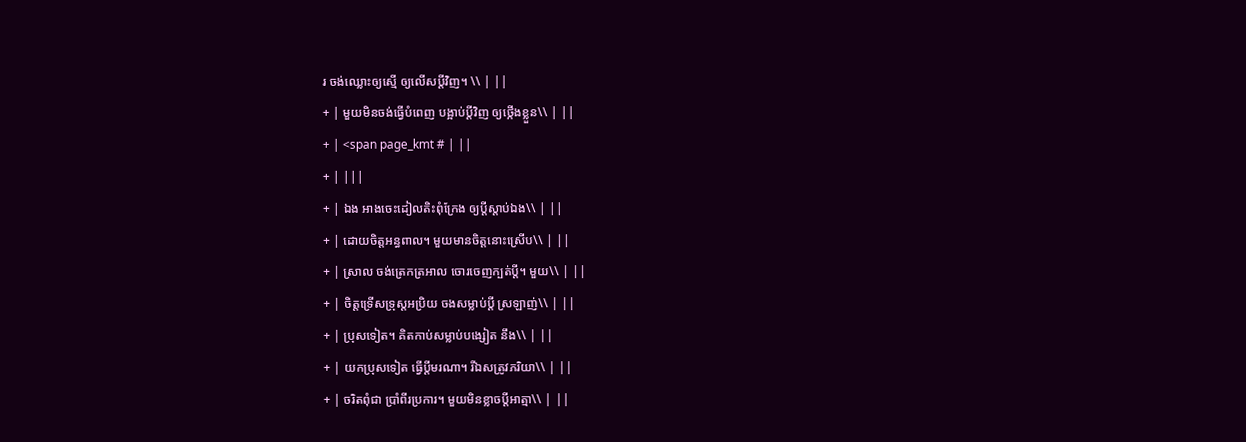រ ចង់ឈ្លោះឲ្យស្មើ ឲ្យលើសប្តីវិញ។ \\ | ||
+ | មួយមិនចង់ធ្វើបំពេញ បង្អាប់ប្តីវិញ ឲ្យថ្កើងខ្លួន\\ | ||
+ | <span page_kmt # | ||
+ | |||
+ | ឯង អាងចេះដៀលតិះពុំក្រែង ឲ្យប្តីស្តាប់ឯង\\ | ||
+ | ដោយចិត្តអន្ធពាល។ មួយមានចិត្តនោះស្រើប\\ | ||
+ | ស្រាល ចង់ត្រេកត្រអាល ចោរចេញក្បត់ប្តី។ មួយ\\ | ||
+ | ចិត្តទ្រើសទ្រុស្តអប្រិយ ចងសម្លាប់ប្តី ស្រឡាញ់\\ | ||
+ | ប្រុសទៀត។ គិតកាប់សម្លាប់បង្សៀត នឹង\\ | ||
+ | យកប្រុសទៀត ធ្វើប្តីមរណា។ រីឯសត្រូវភរិយា\\ | ||
+ | ចរិតពុំជា ប្រាំពីរប្រការ។ មួយមិនខ្លាចប្តីអាត្មា\\ | ||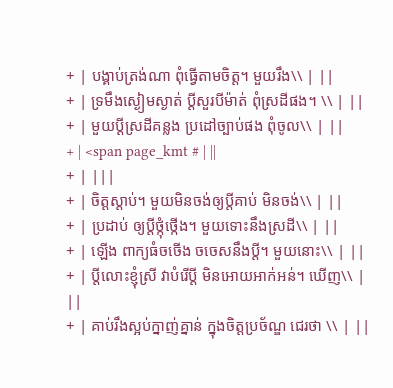+ | បង្គាប់ត្រង់ណា ពុំធ្វើតាមចិត្ត។ មួយរឹង\\ | ||
+ | ទ្រមឹងស្ងៀមស្ងាត់ ប្តីសួរបីម៉ាត់ ពុំស្រដីផង។ \\ | ||
+ | មួយប្តីស្រដីគន្លង ប្រដៅច្បាប់ផង ពុំចូល\\ | ||
+ | <span page_kmt # | ||
+ | |||
+ | ចិត្តស្តាប់។ មួយមិនចង់ឲ្យប្តីគាប់ មិនចង់\\ | ||
+ | ប្រដាប់ ឲ្យប្តីថ្កុំថ្កើង។ មួយទោះនឹងស្រដី\\ | ||
+ | ឡើង ពាក្យធំចចើង ចចេសនឹងប្តី។ មួយនោះ\\ | ||
+ | ប្តីលោះខ្ញុំស្រី វាបំរើប្តី មិនអោយអាក់អន់។ ឃើញ\\ | ||
+ | គាប់រឹងស្អប់ក្នាញ់គ្នាន់ ក្នុងចិត្តប្រច័ណ្ឌ ជេរថា \\ | ||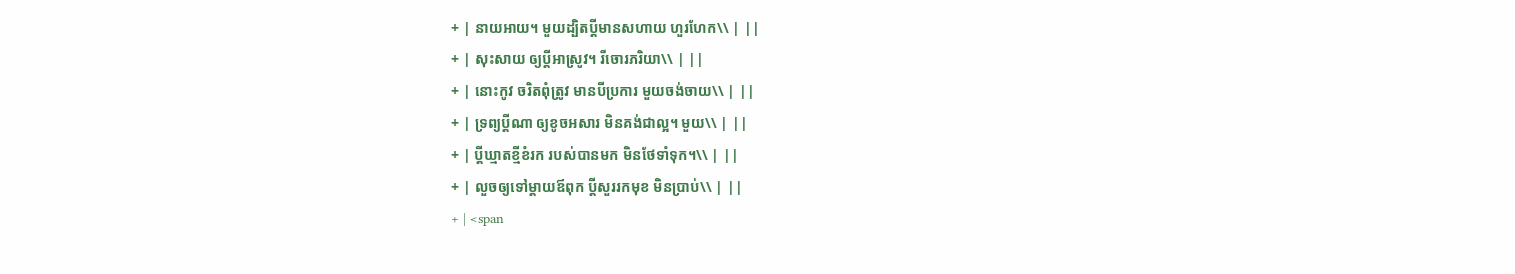+ | នាយអាយ។ មួយដ្បិតប្តីមានសហាយ ហួរហែក\\ | ||
+ | សុះសាយ ឲ្យប្តីអាស្រូវ។ រីចោរភរិយា\\ | ||
+ | នោះកូវ ចរិតពុំត្រូវ មានបីប្រការ មួយចង់ចាយ\\ | ||
+ | ទ្រព្យប្តីណា ឲ្យខូចអសារ មិនគង់ជាល្អ។ មួយ\\ | ||
+ | ប្តីឃ្មាតខ្មីខំរក របស់បានមក មិនថែទាំទុក។\\ | ||
+ | លួចឲ្យទៅម្តាយឪពុក ប្តីសួររកមុខ មិនប្រាប់\\ | ||
+ | <span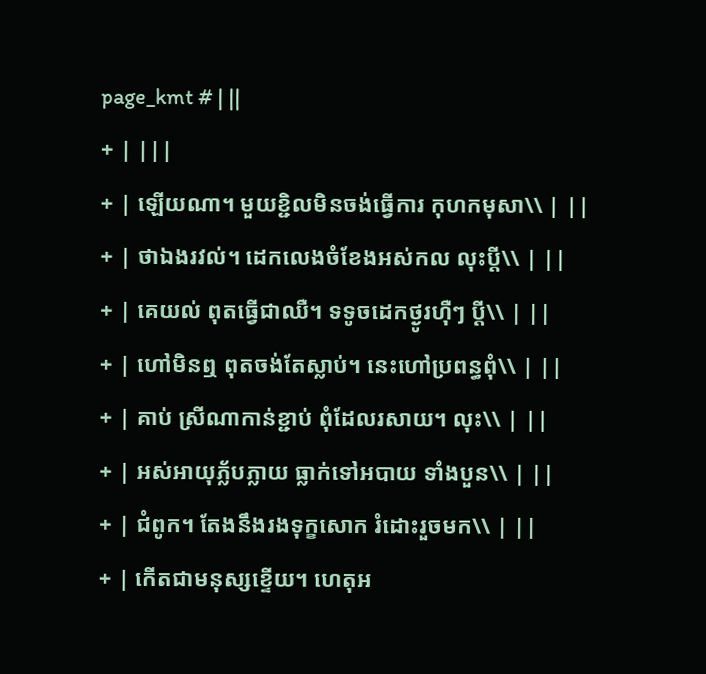page_kmt # | ||
+ | |||
+ | ឡើយណា។ មួយខ្ជិលមិនចង់ធ្វើការ កុហកមុសា\\ | ||
+ | ថាឯងរវល់។ ដេកលេងចំខែងអស់កល លុះប្តី\\ | ||
+ | គេយល់ ពុតធ្វើជាឈឺ។ ទទូចដេកថ្ងូរហ៊ឺៗ ប្តី\\ | ||
+ | ហៅមិនឮ ពុតចង់តែស្លាប់។ នេះហៅប្រពន្ធពុំ\\ | ||
+ | គាប់ ស្រីណាកាន់ខ្ជាប់ ពុំដែលរសាយ។ លុះ\\ | ||
+ | អស់អាយុភ្ល័បភ្លាយ ធ្លាក់ទៅអបាយ ទាំងបួន\\ | ||
+ | ជំពូក។ តែងនឹងរងទុក្ខសោក រំដោះរួចមក\\ | ||
+ | កើតជាមនុស្សខ្ទើយ។ ហេតុអ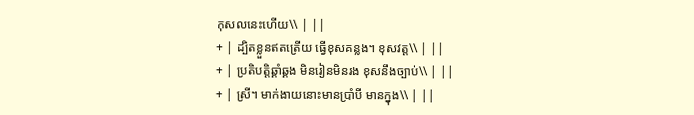កុសលនេះហើយ\\ | ||
+ | ដ្បិតខ្លួនឥតត្រើយ ធ្វើខុសគន្លង។ ខុសវត្ត\\ | ||
+ | ប្រតិបត្តិឆ្គាំឆ្គង មិនរៀនមិនរង ខុសនឹងច្បាប់\\ | ||
+ | ស្រី។ មាក់ងាយនោះមានប្រាំបី មានក្នុង\\ | ||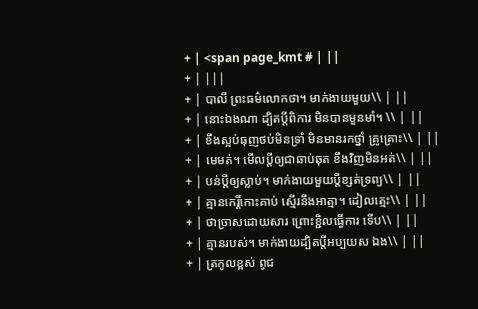+ | <span page_kmt # | ||
+ | |||
+ | បាលី ព្រះធម៌លោកថា។ មាក់ងាយមួយ\\ | ||
+ | នោះឯងណា ដ្បិតប្តីពិការ មិនបានមួនមាំ។ \\ | ||
+ | ខឹងស្អប់ធុញថប់មិនទ្រាំ មិនមានរកថ្នាំ គ្រូគ្រោះ\\ | ||
+ | មេមត់។ មើលប្តីឲ្យជាឆាប់ឆុត ខឹងវិញមិនអត់\\ | ||
+ | បន់ប្តីឲ្យស្លាប់។ មាក់ងាយមួយប្តីខ្សត់ទ្រព្យ\\ | ||
+ | គ្មានកេរ្តិ៍កោះគាប់ ស្មើរនឹងអាត្មា។ ដៀលត្មេះ\\ | ||
+ | ថាច្រាសដោយសារ ព្រោះខ្ជិលធ្វើការ ទើប\\ | ||
+ | គ្មានរបស់។ មាក់ងាយដ្បិតប្តីអប្បយស ឯង\\ | ||
+ | ត្រកូលខ្ពស់ ពូជ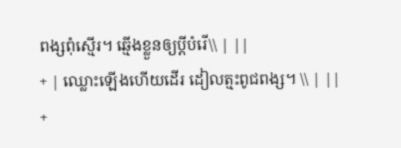ពង្សពុំស្មើរ។ ឆ្មើងខ្លួនឲ្យប្តីបំរើ\\ | ||
+ | ឈ្លោះឡើងហើយដើរ ដៀលត្មះពូជពង្ស។ \\ | ||
+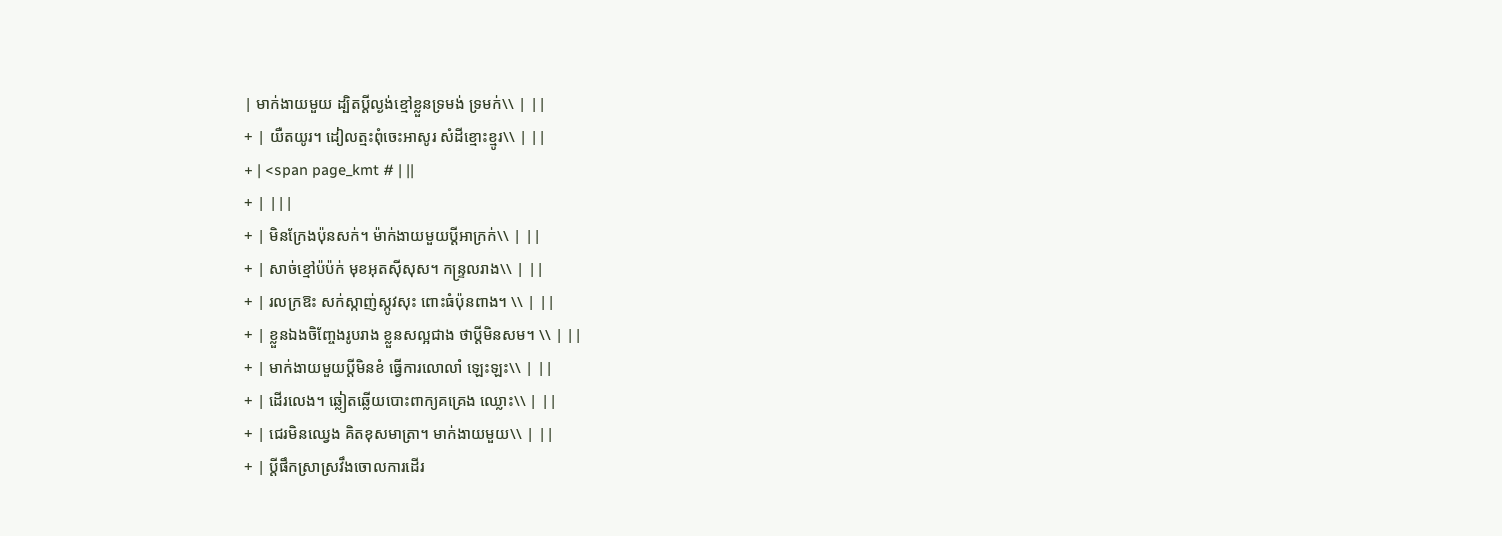| មាក់ងាយមួយ ដ្បិតប្តីល្ងង់ខ្មៅខ្លួនទ្រមង់ ទ្រមក់\\ | ||
+ | យឺតយូរ។ ដៀលត្មះពុំចេះអាសូរ សំដីខ្មោះខ្មូរ\\ | ||
+ | <span page_kmt # | ||
+ | |||
+ | មិនក្រែងប៉ុនសក់។ ម៉ាក់ងាយមួយប្តីអាក្រក់\\ | ||
+ | សាច់ខ្មៅប៉ប៉ក់ មុខអុតស៊ីសុស។ កន្រ្ទលរាង\\ | ||
+ | រលក្រឱះ សក់ស្កាញ់ស្កូវសុះ ពោះធំប៉ុនពាង។ \\ | ||
+ | ខ្លួនឯងចិញ្ចែងរូបរាង ខ្លួនសល្អជាង ថាប្តីមិនសម។ \\ | ||
+ | មាក់ងាយមួយប្តីមិនខំ ធ្វើការលោលាំ ឡេះឡះ\\ | ||
+ | ដើរលេង។ ឆ្លៀតឆ្លើយបោះពាក្យគគ្រេង ឈ្លោះ\\ | ||
+ | ជេរមិនឈ្វេង គិតខុសមាត្រា។ មាក់ងាយមួយ\\ | ||
+ | ប្តីផឹកស្រាស្រវឹងចោលការដើរ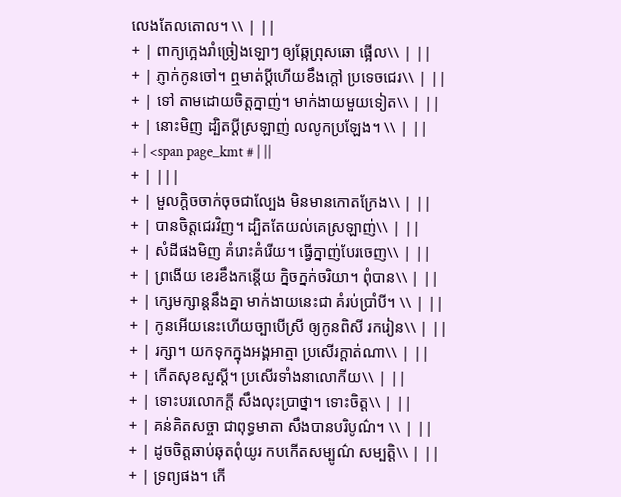លេងតែលតោល។ \\ | ||
+ | ពាក្យក្អេងរាំច្រៀងឡោៗ ឲ្យឆ្កែព្រុសឆោ ផ្អើល\\ | ||
+ | ភ្ញាក់កូនចៅ។ ឮមាត់ប្តីហើយខឹងក្តៅ ប្រទេចជេរ\\ | ||
+ | ទៅ តាមដោយចិត្តក្នាញ់។ មាក់ងាយមួយទៀត\\ | ||
+ | នោះមិញ ដ្បិតប្តីស្រឡាញ់ លលូកប្រឡែង។ \\ | ||
+ | <span page_kmt # | ||
+ | |||
+ | មួលក្តិចចាក់ចុចជាល្បែង មិនមានកោតក្រែង\\ | ||
+ | បានចិត្តជេរវិញ។ ដ្បិតតែយល់គេស្រឡាញ់\\ | ||
+ | សំដីផងមិញ គំរោះគំរើយ។ ធ្វើក្នាញ់បែរចេញ\\ | ||
+ | ព្រងើយ ខេរខឹងកន្តើយ ក្និចក្នក់ចរិយា។ ពុំបាន\\ | ||
+ | ក្សេមក្សាន្តនឹងគ្នា មាក់ងាយនេះជា គំរប់ប្រាំបី។ \\ | ||
+ | កូនអើយនេះហើយច្បាបើស្រី ឲ្យកូនពិសី រករៀន\\ | ||
+ | រក្សា។ យកទុកក្នុងអង្គអាត្មា ប្រសើរក្តាត់ណា\\ | ||
+ | កើតសុខសួស្តី។ ប្រសើរទាំងនាលោកីយ\\ | ||
+ | ទោះបរលោកក្តី សឹងលុះប្រាថ្នា។ ទោះចិត្ត\\ | ||
+ | គន់គិតសច្ចា ជាពុទ្ធមាតា សឹងបានបរិបូណ៌។ \\ | ||
+ | ដូចចិត្តឆាប់ឆុតពុំយូរ កបកើតសម្បូណ៌ សម្បត្តិ\\ | ||
+ | ទ្រព្យផង។ កើ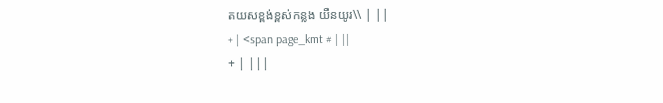តយសខ្ពង់ខ្ពស់កន្លង យឺនយូរ\\ | ||
+ | <span page_kmt # | ||
+ | |||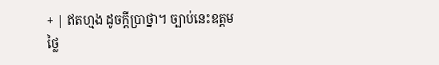+ | ឥតហ្មង ដូចក្តីប្រាថ្នា។ ច្បាប់នេះឧត្តមថ្លៃ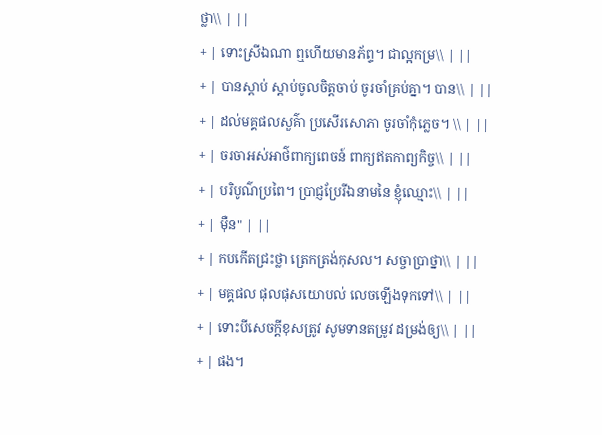ថ្លា\\ | ||
+ | ទោះស្រីឯណា ឮហើយមានភ័ព្ទ។ ជាល្អកម្រ\\ | ||
+ | បានស្តាប់ ស្តាប់ចូលចិត្តចាប់ ចូរចាំគ្រប់គ្នា។ បាន\\ | ||
+ | ដល់មគ្គផលសួគ៌ា ប្រសើរសោភា ចូរចាំកុំភ្លេច។ \\ | ||
+ | ចរចាអស់អាថ៌ពាក្យពេចន៍ ពាក្យឥតកាព្យកិច្ច\\ | ||
+ | បរិបូណ៌ប្រពៃ។ ប្រាជ្ញប្រែរីឯនាមនៃ ខ្ញុំឈ្មោះ\\ | ||
+ | ម៉ឺន" | ||
+ | កបកើតជ្រះថ្លា ត្រេកត្រង់កុសល។ សច្ចាប្រាថ្នា\\ | ||
+ | មគ្គផល ផុលផុសយោបល់ លេចឡើងទុកទៅ\\ | ||
+ | ទោះបីសេចក្តីខុសត្រូវ សូមទានតម្រូវ ដម្រង់ឲ្យ\\ | ||
+ | ផង។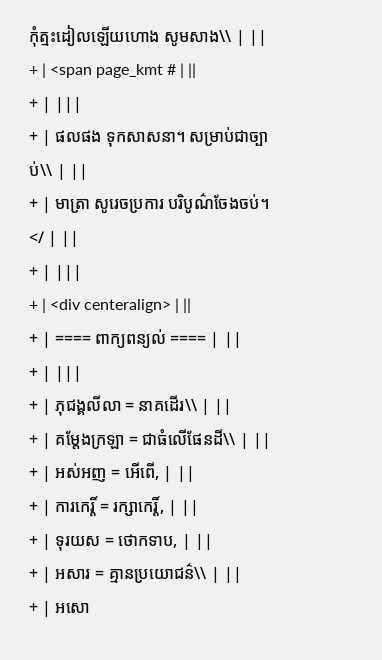កុំត្មះដៀលឡើយហោង សូមសាង\\ | ||
+ | <span page_kmt # | ||
+ | |||
+ | ផលផង ទុកសាសនា។ សម្រាប់ជាច្បាប់\\ | ||
+ | មាត្រា សូរេចប្រការ បរិបូណ៌ចែងចប់។ </ | ||
+ | |||
+ | <div centeralign> | ||
+ | ==== ពាក្យពន្យល់ ==== | ||
+ | |||
+ | ភុជង្គលីលា = នាគដើរ\\ | ||
+ | គម្តែងក្រឡា = ជាធំលើផែនដី\\ | ||
+ | អស់អញ = អើពើ, | ||
+ | ការកេរ្តិ៍ = រក្សាកេរ្តិ៍, | ||
+ | ទុរយស = ថោកទាប, | ||
+ | អសារ = គ្មានប្រយោជន៌\\ | ||
+ | អសោ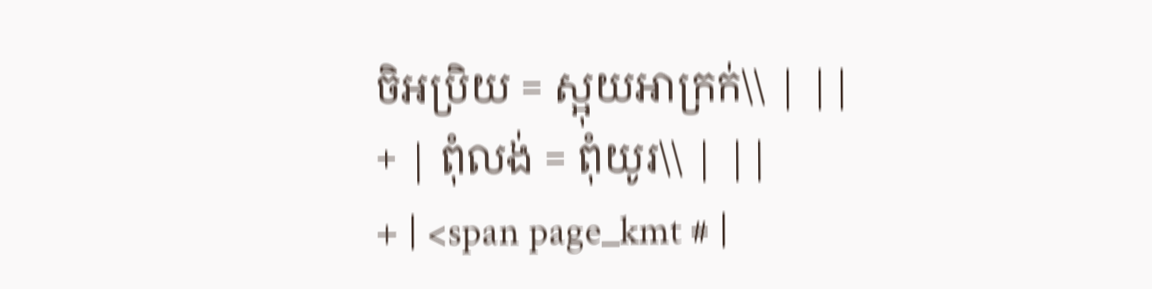ចិអប្រិយ = ស្អុយអាក្រក់\\ | ||
+ | ពុំលង់ = ពុំយូរ\\ | ||
+ | <span page_kmt # |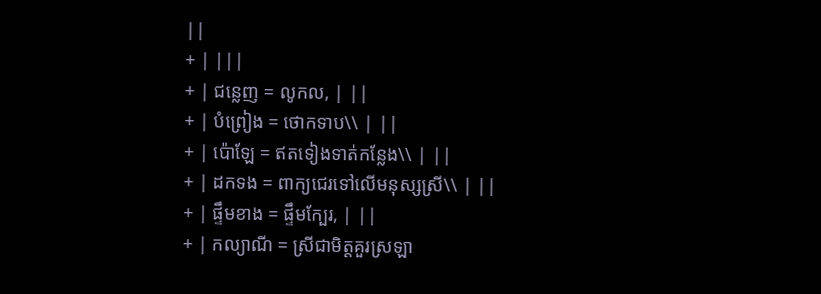||
+ | |||
+ | ជន្លេញ = លូកល, | ||
+ | បំព្រៀង = ថោកទាប\\ | ||
+ | ប៉ោឡែ = ឥតទៀងទាត់កន្លែង\\ | ||
+ | ដកទង = ពាក្យជេរទៅលើមនុស្សស្រី\\ | ||
+ | ផ្ទឹមខាង = ផ្ទឹមក្បែរ, | ||
+ | កល្យាណី = ស្រីជាមិត្តគួរស្រឡា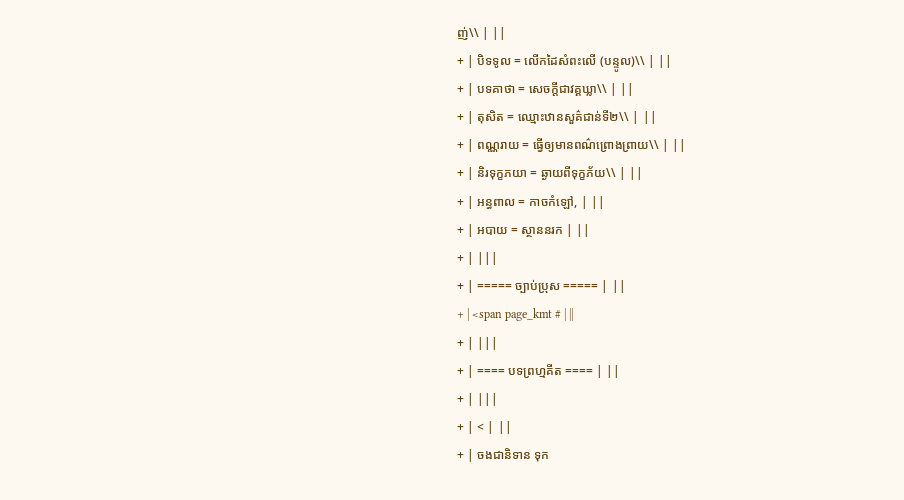ញ់\\ | ||
+ | បិទទូល = លើកដៃសំពះលើ (បន្ទូល)\\ | ||
+ | បទគាថា = សេចក្តីជាវគ្គឃ្លា\\ | ||
+ | តុសិត = ឈ្មោះឋានសួគ៌ជាន់ទី២\\ | ||
+ | ពណ្ណរាយ = ធ្វើឲ្យមានពណ៌ព្រោងព្រាយ\\ | ||
+ | និរទុក្ខភយា = ឆ្ងាយពីទុក្ខភ័យ\\ | ||
+ | អន្ធពាល = កាចកំឡៅ, | ||
+ | អបាយ = ស្ថាននរក | ||
+ | |||
+ | ===== ច្បាប់ប្រុស ===== | ||
+ | <span page_kmt # | ||
+ | |||
+ | ==== បទព្រហ្មគីត ==== | ||
+ | |||
+ | < | ||
+ | ចងជានិទាន ទុក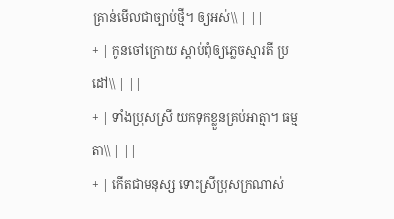គ្រាន់មើលជាច្បាប់ថ្មី។ ឲ្យអស់\\ | ||
+ | កូនចៅក្រោយ ស្តាប់ពុំឲ្យភ្លេចស្មារតី ប្រដៅ\\ | ||
+ | ទាំងប្រុសស្រី យកទុកខ្លួនគ្រប់អាត្មា។ ធម្មតា\\ | ||
+ | កើតជាមនុស្ស ទោះស្រីប្រុសក្រណាស់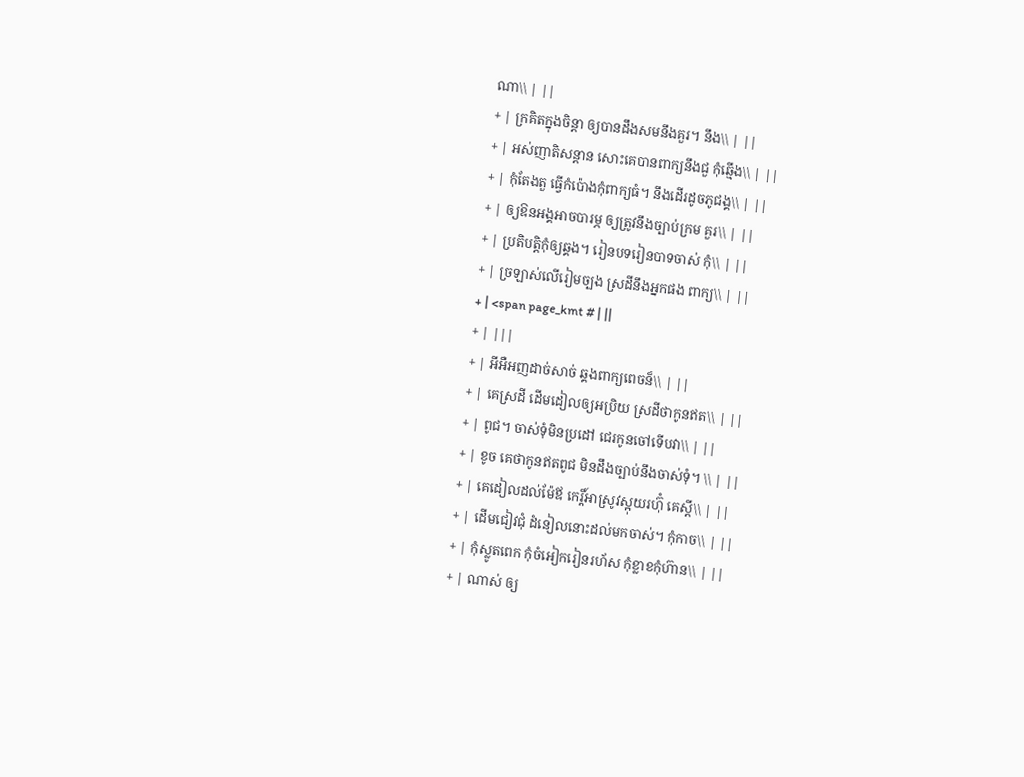ណា\\ | ||
+ | ក្រគិតក្នុងចិន្តា ឲ្យបានដឹងសមនឹងគួរ។ នឹង\\ | ||
+ | អស់ញាតិសន្តាន សោះគេបានពាក្យនឹងជួ កុំឆ្មើង\\ | ||
+ | កុំតែងតួ ធ្វើកំប៉ោងកុំពាក្យធំ។ នឹងដើរដូចភូជង្គ\\ | ||
+ | ឲ្យឱនអង្គអាចបារម្ភ ឲ្យត្រូវនឹងច្បាប់ក្រម គួរ\\ | ||
+ | ប្រតិបត្តិកុំឲ្យឆ្គង។ រៀនបទរៀនបាទចាស់ កុំ\\ | ||
+ | ច្រឡាស់លើរៀមច្បង ស្រដីនឹងអ្នកផង ពាក្យ\\ | ||
+ | <span page_kmt # | ||
+ | |||
+ | អីអឺអញដាច់សាច់ ឆ្គងពាក្យពេចន៏\\ | ||
+ | គេស្រដី ដើមដៀលឲ្យអប្រិយ ស្រដីថាកូនឥត\\ | ||
+ | ពូជ។ ចាស់ទុំមិនប្រដៅ ជេរកូនចៅទើបវា\\ | ||
+ | ខូច គេថាកូនឥតពូជ មិនដឹងច្បាប់នឹងចាស់ទុំ។ \\ | ||
+ | គេដៀលដល់ម៉ែឪ កេរ្តិ៍អាស្រូវស្អុយរហ៊ុំ គេស្តី\\ | ||
+ | ដើមជៀវជុំ ដំនៀលនោះដល់មកចាស់។ កុំកាច\\ | ||
+ | កុំស្លូតពេក កុំចំអៀករៀនរហ័ស កុំខ្លាខកុំហ៊ាន\\ | ||
+ | ណាស់ ឲ្យ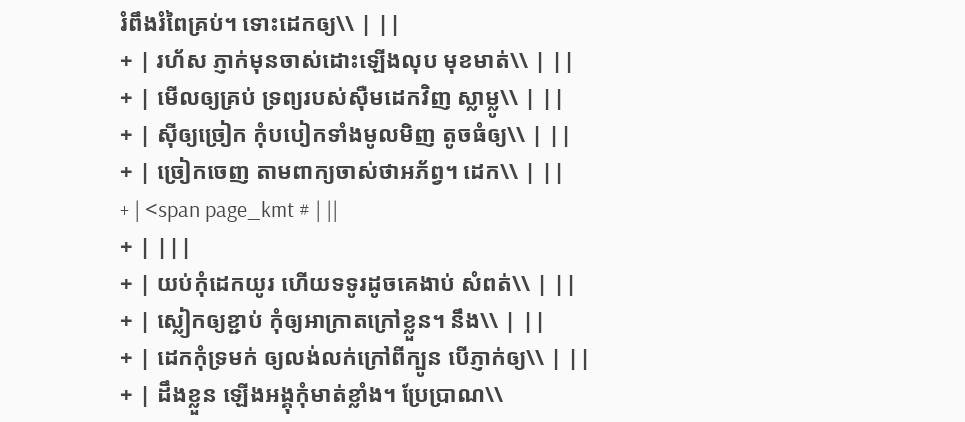រំពឹងរំពៃគ្រប់។ ទោះដេកឲ្យ\\ | ||
+ | រហ័ស ភ្ញាក់មុនចាស់ដោះឡើងលុប មុខមាត់\\ | ||
+ | មើលឲ្យគ្រប់ ទ្រព្យរបស់ស៊ឺមដេកវិញ ស្លាម្លូ\\ | ||
+ | ស៊ីឲ្យច្រៀក កុំបបៀកទាំងមូលមិញ តូចធំឲ្យ\\ | ||
+ | ច្រៀកចេញ តាមពាក្យចាស់ថាអភ័ព្វ។ ដេក\\ | ||
+ | <span page_kmt # | ||
+ | |||
+ | យប់កុំដេកយូរ ហើយទទូរដូចគេងាប់ សំពត់\\ | ||
+ | ស្លៀកឲ្យខ្ជាប់ កុំឲ្យអាក្រាតក្រៅខ្លួន។ នឹង\\ | ||
+ | ដេកកុំទ្រមក់ ឲ្យលង់លក់ក្រៅពីក្បូន បើភ្ញាក់ឲ្យ\\ | ||
+ | ដឹងខ្លួន ឡើងអង្គុកុំមាត់ខ្លាំង។ ប្រែប្រាណ\\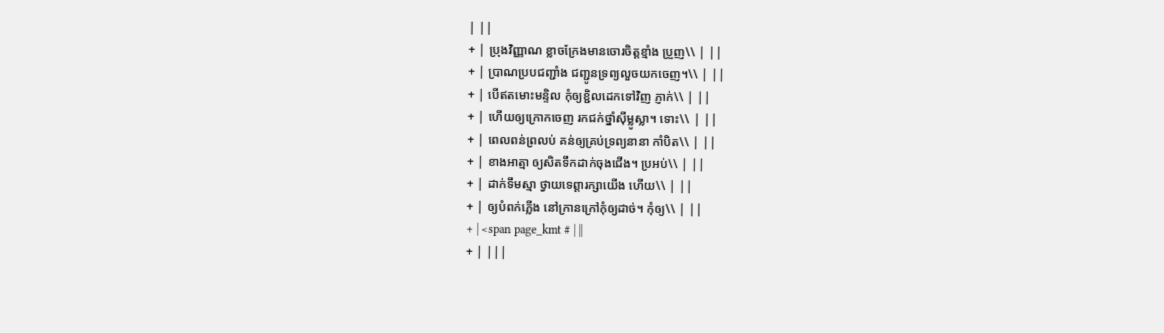| ||
+ | ប្រុងវិញ្ញាណ ខ្លាចក្រែងមានចោរចិត្តខ្មាំង ប្រួញ\\ | ||
+ | ប្រាណប្របជញ្ជាំង ជញ្ជូនទ្រព្យលួចយកចេញ។\\ | ||
+ | បើឥតមោះមន្ទិល កុំឲ្យខ្ជិលដេកទៅវិញ ភ្ញាក់\\ | ||
+ | ហើយឲ្យក្រោកចេញ រកជក់ថ្នាំស៊ីម្លូស្លា។ ទោះ\\ | ||
+ | ពេលពន់ព្រលប់ គន់ឲ្យគ្រប់ទ្រព្យនានា កាំបិត\\ | ||
+ | ខាងអាត្មា ឲ្យសិតទឹកដាក់ចុងជើង។ ប្រអប់\\ | ||
+ | ដាក់ទឹមស្មា ថ្វាយទេព្តារក្សាយើង ហើយ\\ | ||
+ | ឲ្យបំពក់ភ្លើង នៅក្រានក្រៅកុំឲ្យដាច់។ កុំឲ្យ\\ | ||
+ | <span page_kmt # | ||
+ | |||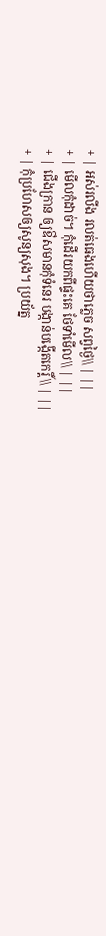+ | អស់រលីង រលត់ធេងហើយថាភ្លេច សព្វថ្ងៃ\\ | ||
+ | មើលកុំដាច់។ កុំដើរយកពីផ្ទះគេ ថែទាំមើល\\ | ||
+ | ជើងក្រាន ឲ្យឳសមានកុំទំនេរ បង្កាន់បង្កើតកេរ្តិ៍\\ | ||
+ | កុំប្រហែសឲ្យសូន្យសុង។ ប្រយ័ត្ន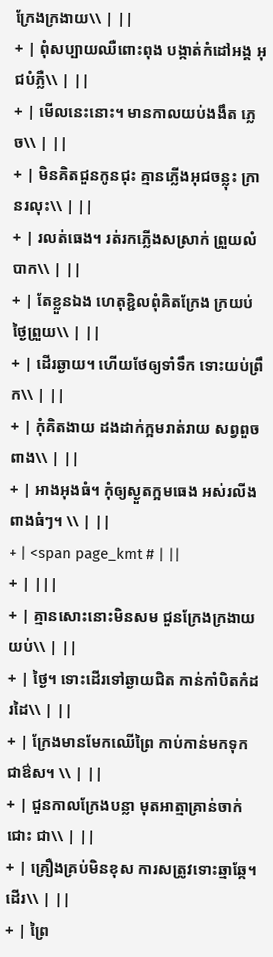ក្រែងក្រងាយ\\ | ||
+ | ពុំសប្បាយឈឺពោះពុង បង្កាត់កំដៅអង្គ អុជបំភ្លឺ\\ | ||
+ | មើលនេះនោះ។ មានកាលយប់ងងឹត ភ្លេច\\ | ||
+ | មិនគិតជួនកូនជុះ គ្មានភ្លើងអុជចន្លុះ ក្រានរលុះ\\ | ||
+ | រលត់ធេង។ រត់រកភ្លើងសស្រាក់ ព្រួយលំបាក\\ | ||
+ | តែខ្លួនឯង ហេតុខ្ជិលពុំគិតក្រែង ក្រយប់ថ្ងៃព្រួយ\\ | ||
+ | ដើរឆ្ងាយ។ ហើយថែឲ្យទាំទឹក ទោះយប់ព្រឹក\\ | ||
+ | កុំគិតងាយ ដងដាក់ក្អមរាត់រាយ សព្វពួចពាង\\ | ||
+ | អាងអុងធំ។ កុំឲ្យស្ងួតក្អមធេង អស់រលីងពាងធំៗ។ \\ | ||
+ | <span page_kmt # | ||
+ | |||
+ | គ្មានសោះនោះមិនសម ជួនក្រែងក្រងាយយប់\\ | ||
+ | ថ្ងៃ។ ទោះដើរទៅឆ្ងាយជិត កាន់កាំបិតកំដរដៃ\\ | ||
+ | ក្រែងមានមែកឈើព្រៃ កាប់កាន់មកទុកជាឳស។ \\ | ||
+ | ជួនកាលក្រែងបន្លា មុតអាត្មាគ្រាន់ចាក់ជោះ ជា\\ | ||
+ | គ្រឿងគ្រប់មិនខុស ការសត្រូវទោះឆ្មាឆ្កែ។ ដើរ\\ | ||
+ | ព្រៃ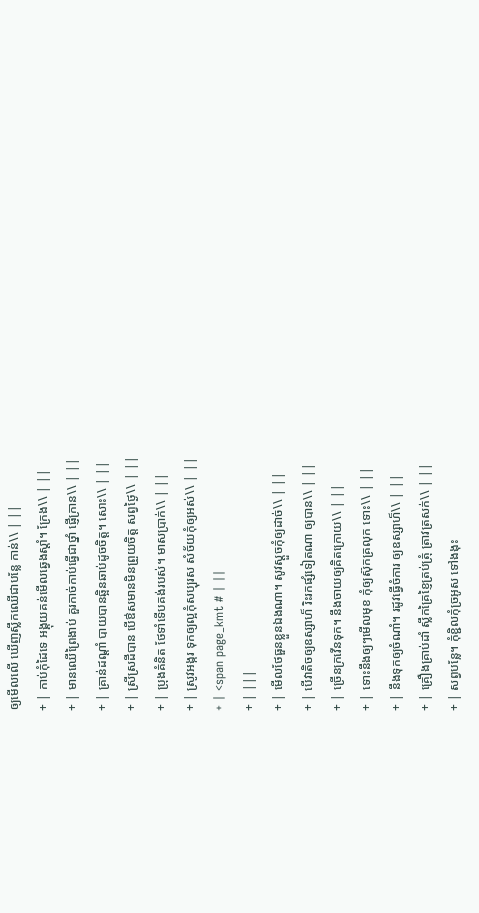ឲ្យមើលលើ ឃើញស្លឹកឈើជាបន្លែ កាន់\\ | ||
+ | កាប់កុំដៃទេ អង្គុយគន់មើលឆ្វេងស្តាំ។ ក្រែង\\ | ||
+ | មានឈើព្រៃងាប់ គួរកាច់កាប់ធ្វើជាថ្នាំ ផ្ញើក្រាន\\ | ||
+ | គ្រាន់ដណ្តាំ បាយបានឆ្អិនឆាប់ដូចចិត្ត។ សោះ\\ | ||
+ | ស្រីស្រដីបាន បើឳសមានមិនព្រួយចិត្ត សព្វថ្ងៃ\\ | ||
+ | ប្រុងគំនិត ថែទាំទើបគង់របស់។ មាសប្រាក់\\ | ||
+ | ស្រូវអង្ករ ទុកឲ្យល្អកុំសប្បុរស សំច័យកុំឲ្យអស់\\ | ||
+ | <span page_kmt # | ||
+ | |||
+ | មើលថែធួនខ្លួនឯងណា។ សូវស្តួចកុំឲ្យដាច់\\ | ||
+ | បើវាតិចឲ្យឧស្សាហ៏ រិះរកផ្សំទៀតណា ឲ្យបាន\\ | ||
+ | ច្រើនក្រវើនទុក។ នឹងចាយឲ្យគិតក្រោយ\\ | ||
+ | ទោះនឹងឲ្យៗមើលមុខ កុំឲ្យស៊ុកគ្រលុក ទោះ\\ | ||
+ | នឹងទុកឲ្យចំណាំ។ រដូវធ្វើចំការ ឲ្យឧស្សាហ៏\\ | ||
+ | គ្រឿងគ្រាប់ដាំ ស្លឹកគ្រៃខ្ញៃត្រប់ត្រុំ ត្រាវត្រសក់\\ | ||
+ | សព្វបន្លែ។ កុំខ្ជិលកុំច្រអូស ទៅងងុះ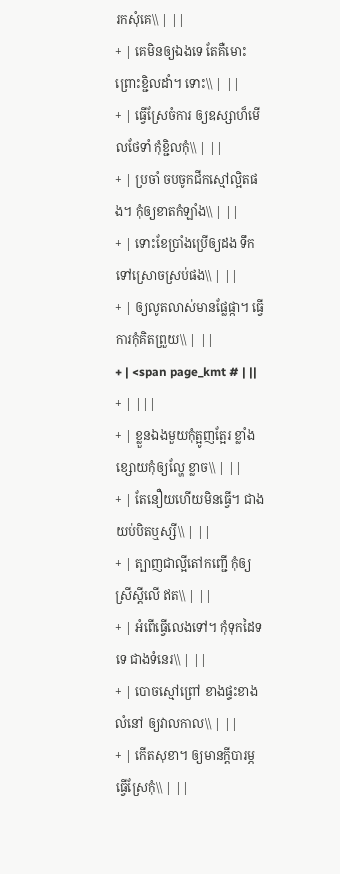រកសុំគេ\\ | ||
+ | គេមិនឲ្យឯងទេ តែគឺមោះព្រោះខ្ជិលដាំ។ ទោះ\\ | ||
+ | ធ្វើស្រែចំការ ឲ្យឧស្សាហ៏មើលថែទាំ កុំខ្ជិលកុំ\\ | ||
+ | ប្រចាំ ចបចូកជីកស្មៅល្អិតផង។ កុំឲ្យខាតកំឡាំង\\ | ||
+ | ទោះខែប្រាំងប្រើឲ្យដង ទឹកទៅស្រោចស្រប់ផង\\ | ||
+ | ឲ្យលូតលាស់មានផ្លែផ្កា។ ធ្វើការកុំគិតព្រួយ\\ | ||
+ | <span page_kmt # | ||
+ | |||
+ | ខ្លួនឯងមួយកុំត្អូញត្អែរ ខ្លាំងខ្សោយកុំឲ្យល្ហែ ខ្លាច\\ | ||
+ | តែនឿយហើយមិនធ្វើ។ ជាងយប់បិតឬស្សី\\ | ||
+ | ត្បាញជាល្អីតៅកញ្ជើ កុំឲ្យស្រីស្តីលើ ឥត\\ | ||
+ | អំពើធ្វើលេងទៅ។ កុំទុកដៃទទេ ជាងទំនេរ\\ | ||
+ | បោចស្មៅព្រៅ ខាងផ្ទះខាងលំនៅ ឲ្យវាលកាល\\ | ||
+ | កើតសុខា។ ឲ្យមានក្តីបារម្ភ ធ្វើស្រែកុំ\\ | ||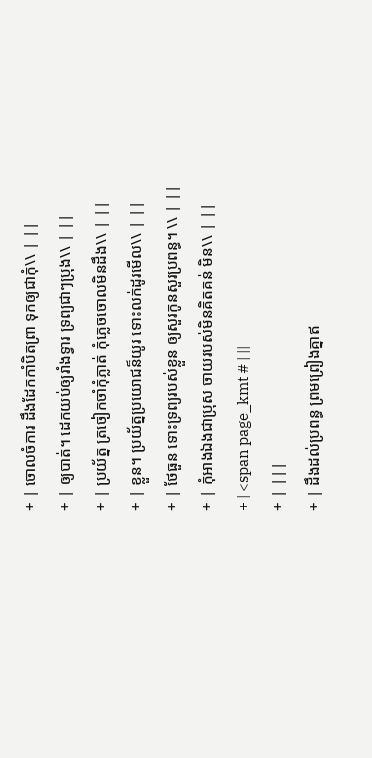+ | ចោលចំការ ដឹងដែកកាំបិតព្រា ទុកឲ្យជាកុំ\\ | ||
+ | ឲ្យបាត់។ ដេកយប់ឲ្យរាំងទ្វារ ទ្រព្យជាៗប្រុង\\ | ||
+ | ប្រយ័ត្ន ត្រចៀកចាំកុំភ្លាត់ កុំភ្លេចចោលមិនដឹង\\ | ||
+ | ខ្លួន។ ប្រយ័ត្នប្រយោជន៏យូរ ទោះលក់ដូរមើល\\ | ||
+ | ថែធួន ទោះទ្រព្យរបស់ខ្លួន ឲ្យសួរកូនសួរប្រពន្ធ។ \\ | ||
+ | កុំអាងឯងជាប្រុស ចាយរបស់មិនគិតគន់ មិន\\ | ||
+ | <span page_kmt # | ||
+ | |||
+ | ដឹងដល់ប្រពន្ធ ព្រមព្រៀងគ្នាឥ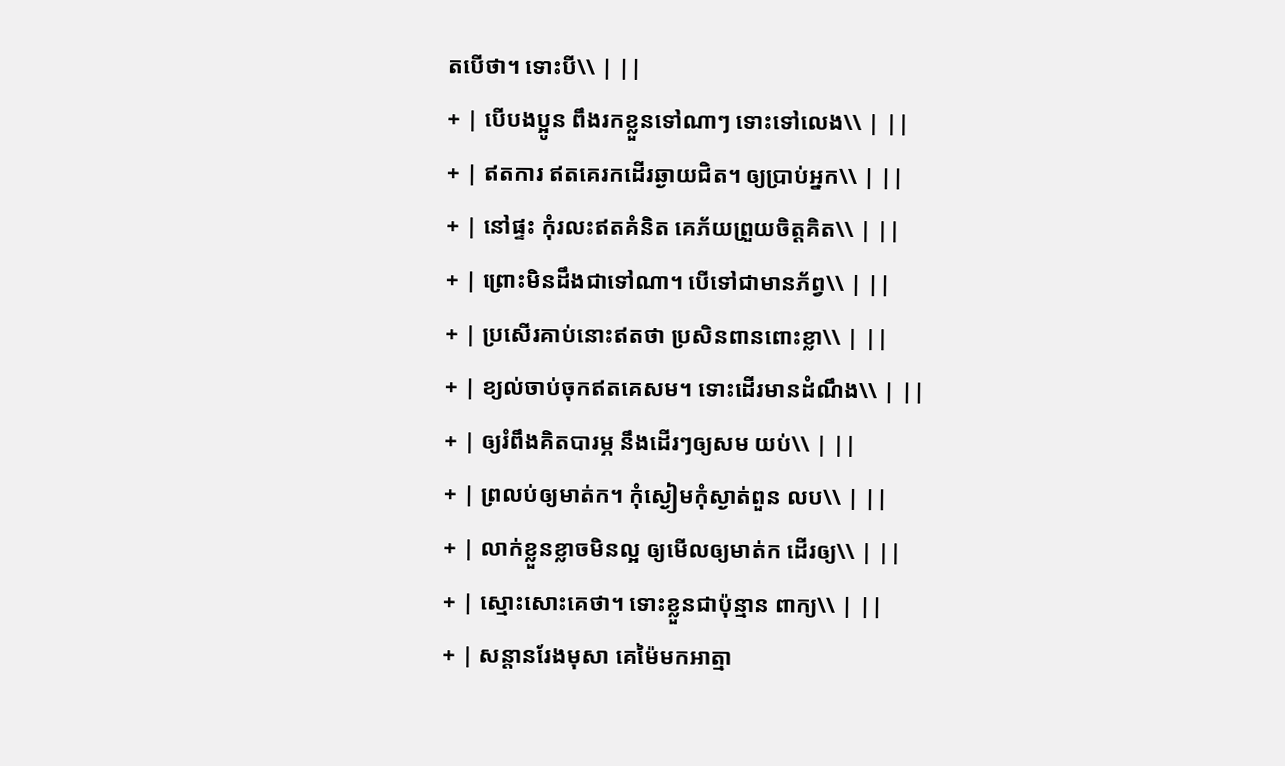តបើថា។ ទោះបី\\ | ||
+ | បើបងប្អូន ពឹងរកខ្លួនទៅណាៗ ទោះទៅលេង\\ | ||
+ | ឥតការ ឥតគេរកដើរឆ្ងាយជិត។ ឲ្យប្រាប់អ្នក\\ | ||
+ | នៅផ្ទះ កុំរលះឥតគំនិត គេភ័យព្រួយចិត្តគិត\\ | ||
+ | ព្រោះមិនដឹងជាទៅណា។ បើទៅជាមានភ័ព្វ\\ | ||
+ | ប្រសើរគាប់នោះឥតថា ប្រសិនពានពោះខ្លា\\ | ||
+ | ខ្យល់ចាប់ចុកឥតគេសម។ ទោះដើរមានដំណឹង\\ | ||
+ | ឲ្យរំពឹងគិតបារម្ភ នឹងដើរៗឲ្យសម យប់\\ | ||
+ | ព្រលប់ឲ្យមាត់ក។ កុំស្ងៀមកុំស្ងាត់ពួន លប\\ | ||
+ | លាក់ខ្លួនខ្លាចមិនល្អ ឲ្យមើលឲ្យមាត់ក ដើរឲ្យ\\ | ||
+ | ស្មោះសោះគេថា។ ទោះខ្លួនជាប៉ុន្មាន ពាក្យ\\ | ||
+ | សន្តានរែងមុសា គេម៉ៃមកអាត្មា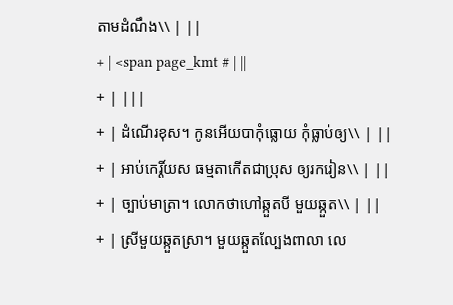តាមដំណឹង\\ | ||
+ | <span page_kmt # | ||
+ | |||
+ | ដំណើរខុស។ កូនអើយបាកុំធ្លោយ កុំធ្លាប់ឲ្យ\\ | ||
+ | អាប់កេរ្តិ៍យស ធម្មតាកើតជាប្រុស ឲ្យរករៀន\\ | ||
+ | ច្បាប់មាត្រា។ លោកថាហៅឆ្កួតបី មួយឆ្កួត\\ | ||
+ | ស្រីមួយឆ្កួតស្រា។ មួយឆ្កួតល្បែងពាលា លេ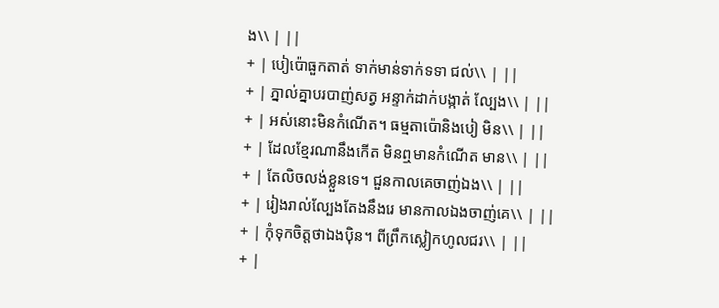ង\\ | ||
+ | បៀប៉ោធួកតាត់ ទាក់មាន់ទាក់ទទា ជល់\\ | ||
+ | ភ្នាល់គ្នាបរបាញ់សត្វ អន្ទាក់ដាក់បង្កាត់ ល្បែង\\ | ||
+ | អស់នោះមិនកំណើត។ ធម្មតាប៉ោនិងបៀ មិន\\ | ||
+ | ដែលខ្មែរណានឹងកើត មិនឮមានកំណើត មាន\\ | ||
+ | តែលិចលង់ខ្លួនទេ។ ជួនកាលគេចាញ់ឯង\\ | ||
+ | រៀងរាល់ល្បែងតែងនឹងរេ មានកាលឯងចាញ់គេ\\ | ||
+ | កុំទុកចិត្តថាឯងប៉ិន។ ពីព្រឹកស្លៀកហូលជរ\\ | ||
+ |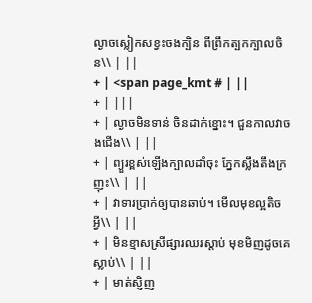ល្ងាចស្លៀកសខ្វះចងក្បិន ពីព្រឹកត្បកក្បាលចិន\\ | ||
+ | <span page_kmt # | ||
+ | |||
+ | ល្ងាចមិនទាន់ ចិនដាក់ខ្នោះ។ ជួនកាលវាចងជើង\\ | ||
+ | ព្យួរខ្ពស់ឡើងក្បាលដាំចុះ ភ្នែកស្លឹងតឹងក្រញុះ\\ | ||
+ | វាទារប្រាក់ឲ្យបានឆាប់។ មើលមុខល្អតិចអ្វី\\ | ||
+ | មិនខ្មាសស្រីផ្សារឈរស្តាប់ មុខមិញដូចគេស្លាប់\\ | ||
+ | មាត់ស្ញិញ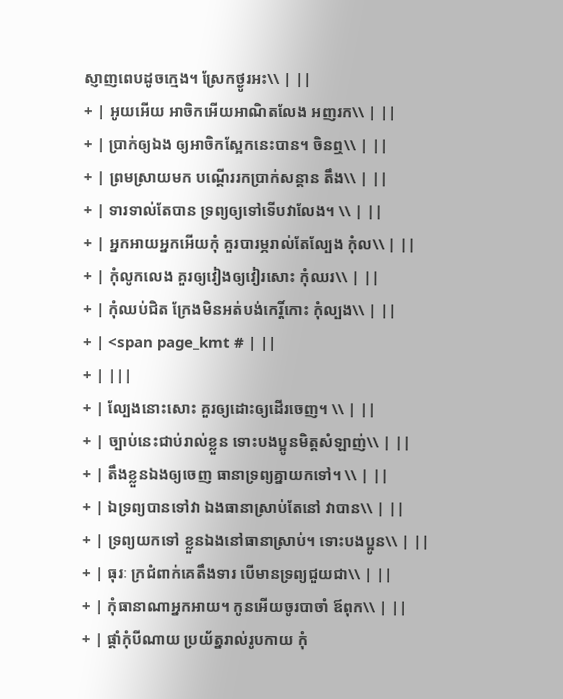ស្ញាញពេបដូចក្មេង។ ស្រែកថ្ងូរអះ\\ | ||
+ | អូយអើយ អាចិកអើយអាណិតលែង អញរក\\ | ||
+ | ប្រាក់ឲ្យឯង ឲ្យអាចិកស្អែកនេះបាន។ ចិនឮ\\ | ||
+ | ព្រមស្រាយមក បណ្តើររកប្រាក់សន្តាន តឹង\\ | ||
+ | ទារទាល់តែបាន ទ្រព្យឲ្យទៅទើបវាលែង។ \\ | ||
+ | អ្នកអាយអ្នកអើយកុំ គួរបារម្ភរាល់តែល្បែង កុំល\\ | ||
+ | កុំលូកលេង គួរឲ្យវៀងឲ្យវៀរសោះ កុំឈរ\\ | ||
+ | កុំឈប់ជិត ក្រែងមិនអត់បង់កេរ្តិ៍កោះ កុំល្បង\\ | ||
+ | <span page_kmt # | ||
+ | |||
+ | ល្បែងនោះសោះ គួរឲ្យដោះឲ្យដើរចេញ។ \\ | ||
+ | ច្បាប់នេះជាប់រាល់ខ្លួន ទោះបងប្អូនមិត្តសំឡាញ់\\ | ||
+ | តឹងខ្លួនឯងឲ្យចេញ ធានាទ្រព្យគ្នាយកទៅ។ \\ | ||
+ | ឯទ្រព្យបានទៅវា ឯងធានាស្រាប់តែនៅ វាបាន\\ | ||
+ | ទ្រព្យយកទៅ ខ្លួនឯងនៅធានាស្រាប់។ ទោះបងប្អូន\\ | ||
+ | ធុរៈ ក្រជំពាក់គេតឹងទារ បើមានទ្រព្យជួយជា\\ | ||
+ | កុំធានាណាអ្នកអាយ។ កូនអើយចូរបាចាំ ឪពុក\\ | ||
+ | ផ្តាំកុំបីណាយ ប្រយ័ត្នរាល់រូបកាយ កុំ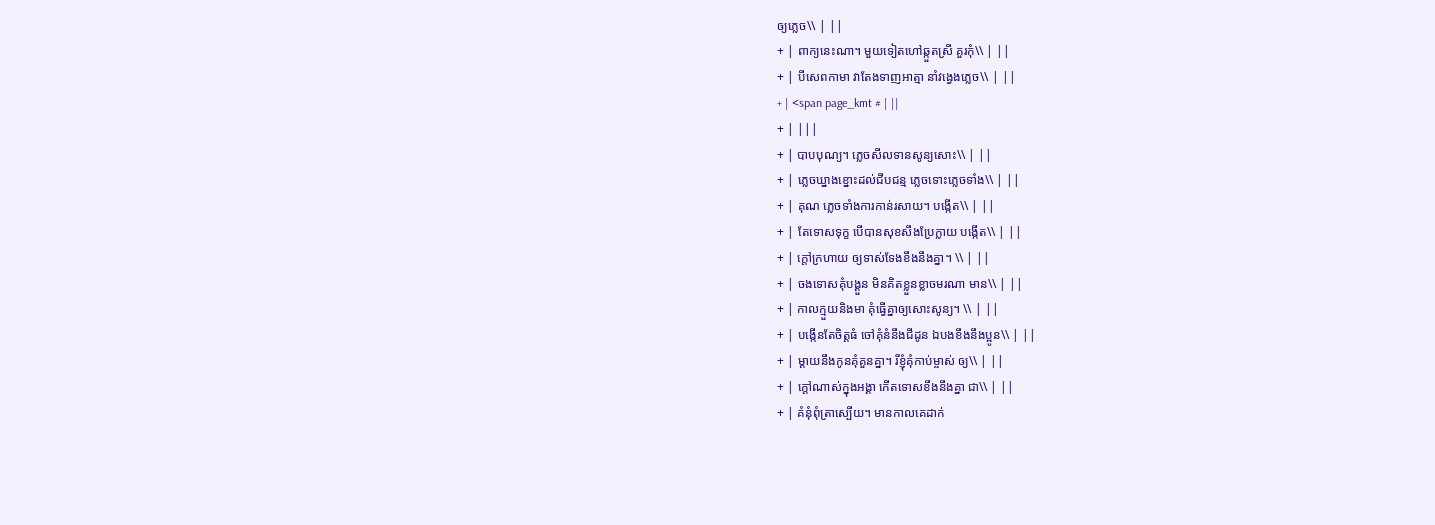ឲ្យភ្លេច\\ | ||
+ | ពាក្យនេះណា។ មួយទៀតហៅឆ្កួតស្រី គួរកុំ\\ | ||
+ | បីសេពកាមា វាតែងទាញអាត្មា នាំវង្វេងភ្លេច\\ | ||
+ | <span page_kmt # | ||
+ | |||
+ | បាបបុណ្យ។ ភ្លេចសីលទានសូន្យសោះ\\ | ||
+ | ភ្លេចឃ្នាងខ្នោះដល់ជីបជន្ម ភ្លេចទោះភ្លេចទាំង\\ | ||
+ | គុណ ភ្លេចទាំងការកាន់រសាយ។ បង្កើត\\ | ||
+ | តែទោសទុក្ខ បើបានសុខសឹងប្រែក្លាយ បង្កើត\\ | ||
+ | ក្តៅក្រហាយ ឲ្យទាស់ទែងខឹងនឹងគ្នា។ \\ | ||
+ | ចងទោសគុំបង្គួន មិនគិតខ្លួនខ្លាចមរណា មាន\\ | ||
+ | កាលក្មួយនិងមា គុំធ្វើគ្នាឲ្យសោះសូន្យ។ \\ | ||
+ | បង្កើនតែចិត្តធំ ចៅគុំនំនឹងជីដូន ឯបងខឹងនឹងប្អូន\\ | ||
+ | ម្តាយនឹងកូនគុំគួនគ្នា។ រីខ្ញុំគុំកាប់ម្ចាស់ ឲ្យ\\ | ||
+ | ក្តៅណាស់ក្នុងអង្គា កើតទោសខឹងនឹងគ្នា ជា\\ | ||
+ | គំនុំពុំត្រាស្បើយ។ មានកាលគេដាក់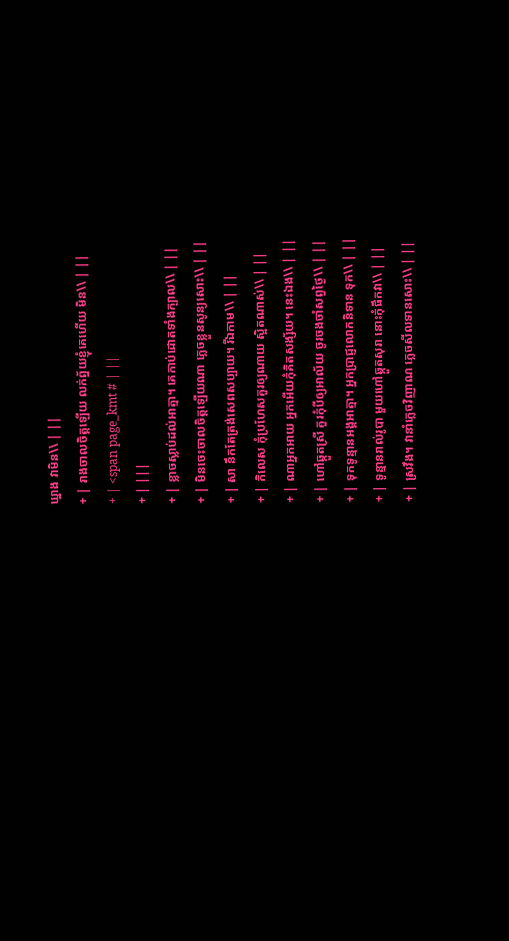ឃ្នាង វាមិន\\ | ||
+ | រាងចាលចិត្តឡើយ លក់ព្ន័យខ្ញុំគេហើយ មិន\\ | ||
+ | <span page_kmt # | ||
+ | |||
+ | ខ្លាចស្លាប់ដល់អាត្មា។ គេកាប់ដោតទាំងក្បាល\\ | ||
+ | មិនចេះចាលចិត្តឡើយណា ភ្លេចខ្លួនសូន្យសោះ\\ | ||
+ | សា នឹកតែត្រង់សេពសប្បាយ។ រីឯកាម\\ | ||
+ | កិលេស កុំប្រហែសគួរឲ្យណាយ ស្អិតណាស់\\ | ||
+ | ណាអ្នកអាយ អ្នកអើយកុំគិតសង្ស័យ។ នេះឯង\\ | ||
+ | ហៅឆ្កួតស្រី គួរកុំបីឲ្យអាល័យ ចូរចងចាំសព្វថ្ងៃ\\ | ||
+ | ទុកទូន្មានអង្គអាត្មា។ អ្នកប្រាជ្ញលោកនិទាន ទុក\\ | ||
+ | ទូន្មានរាល់រូបា មួយហៅឆ្កួតសុរា នោះកុំផឹកវា\\ | ||
+ | ស្រវឹង។ វានាំភ្លេចវិញាណ ភ្លេចសីលទានសោះ\\ | ||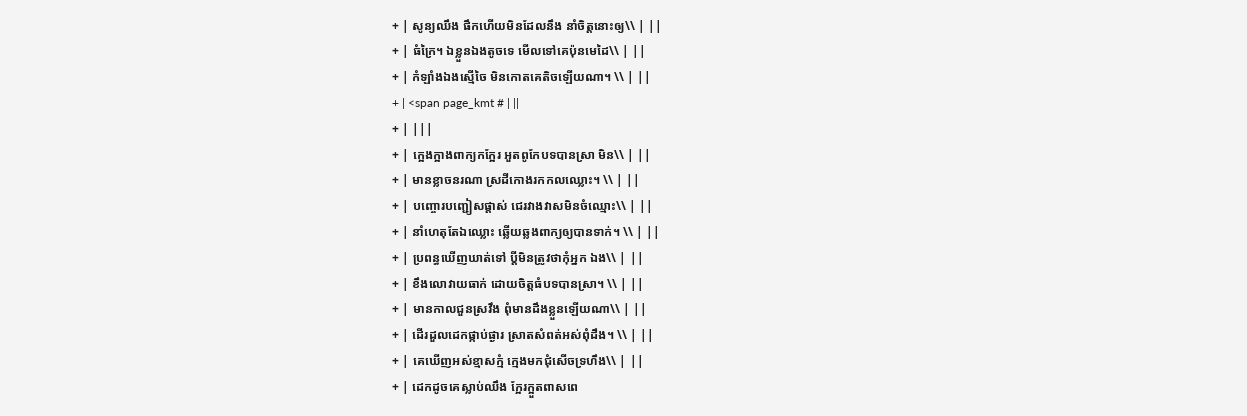+ | សូន្យឈឹង ផឹកហើយមិនដែលនឹង នាំចិត្តនោះឲ្យ\\ | ||
+ | ធំក្រៃ។ ឯខ្លួនឯងតូចទេ មើលទៅគេប៉ុនមេដៃ\\ | ||
+ | កំឡាំងឯងស្មើចៃ មិនកោតគេតិចឡើយណា។ \\ | ||
+ | <span page_kmt # | ||
+ | |||
+ | ក្អេងក្អាងពាក្យកក្អែរ អួតពូកែបទបានស្រា មិន\\ | ||
+ | មានខ្លាចនរណា ស្រដីកោងរកកលឈ្លោះ។ \\ | ||
+ | បញ្ចោរបញ្ជៀសផ្តាស់ ជេរវាងវាសមិនចំឈ្មោះ\\ | ||
+ | នាំហេតុតែឯឈ្លោះ ឆ្លើយឆ្លងពាក្យឲ្យបានទាក់។ \\ | ||
+ | ប្រពន្ធឃើញឃាត់ទៅ ប្តីមិនត្រូវថាកុំអ្នក ឯង\\ | ||
+ | ខឹងលោវាយធាក់ ដោយចិត្តធំបទបានស្រា។ \\ | ||
+ | មានកាលជួនស្រវឹង ពុំមានដឹងខ្លួនឡើយណា\\ | ||
+ | ដើរដួលដេកផ្កាប់ផ្ងារ ស្រាតសំពត់អស់ពុំដឹង។ \\ | ||
+ | គេឃើញអស់ខ្មាសក្មំ ក្មេងមកជុំសើចទ្រហឹង\\ | ||
+ | ដេកដូចគេស្លាប់ឈឹង ក្អែរក្អួតពាសពេ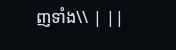ញទាំង\\ | ||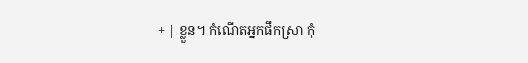+ | ខ្លួន។ កំណើតអ្នកផឹកស្រា កុំ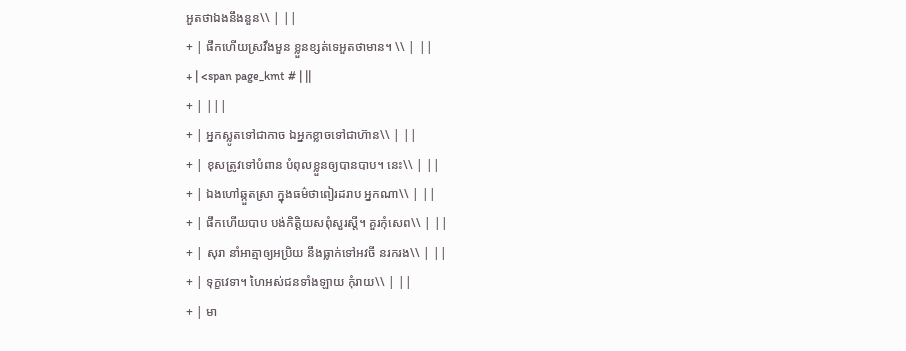អួតថាឯងនឹងនួន\\ | ||
+ | ផឹកហើយស្រវឹងមួន ខ្លួនខ្សត់ទេអួតថាមាន។ \\ | ||
+ | <span page_kmt # | ||
+ | |||
+ | អ្នកស្លូតទៅជាកាច ឯអ្នកខ្លាចទៅជាហ៊ាន\\ | ||
+ | ខុសត្រូវទៅបំពាន បំពុលខ្លួនឲ្យបានបាប។ នេះ\\ | ||
+ | ឯងហៅឆ្កួតស្រា ក្នុងធម៌ថាពៀរដរាប អ្នកណា\\ | ||
+ | ផឹកហើយបាប បង់កិតិ្តយសពុំសួរស្តី។ គួរកុំសេព\\ | ||
+ | សុរា នាំអាត្មាឲ្យអប្រិយ នឹងធ្លាក់ទៅអវចី នរករង\\ | ||
+ | ទុក្ខវេទា។ ហៃអស់ជនទាំងឡាយ កុំរាយ\\ | ||
+ | មា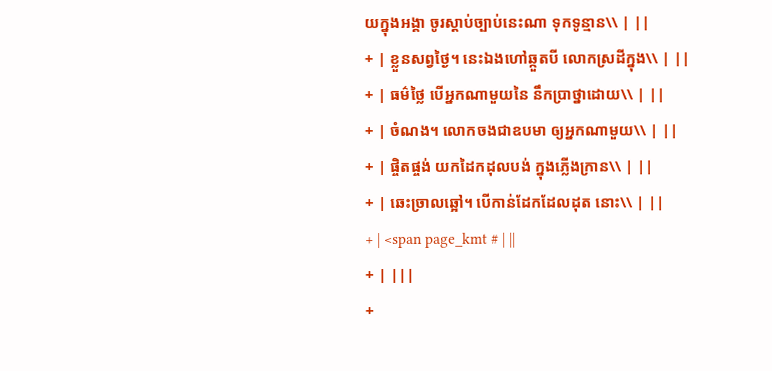យក្នុងអង្គា ចូរស្តាប់ច្បាប់នេះណា ទុកទូន្មាន\\ | ||
+ | ខ្លួនសព្វថ្ងៃ។ នេះឯងហៅឆ្កួតបី លោកស្រដីក្នុង\\ | ||
+ | ធម៌ថ្លៃ បើអ្នកណាមួយនៃ នឹកប្រាថ្នាដោយ\\ | ||
+ | ចំណង។ លោកចងជាឧបមា ឲ្យអ្នកណាមួយ\\ | ||
+ | ផ្ចិតផ្ចង់ យកដៃកដុលបង់ ក្នុងភ្លើងក្រាន\\ | ||
+ | ឆេះច្រាលឆ្អៅ។ បើកាន់ដែកដែលដុត នោះ\\ | ||
+ | <span page_kmt # | ||
+ | |||
+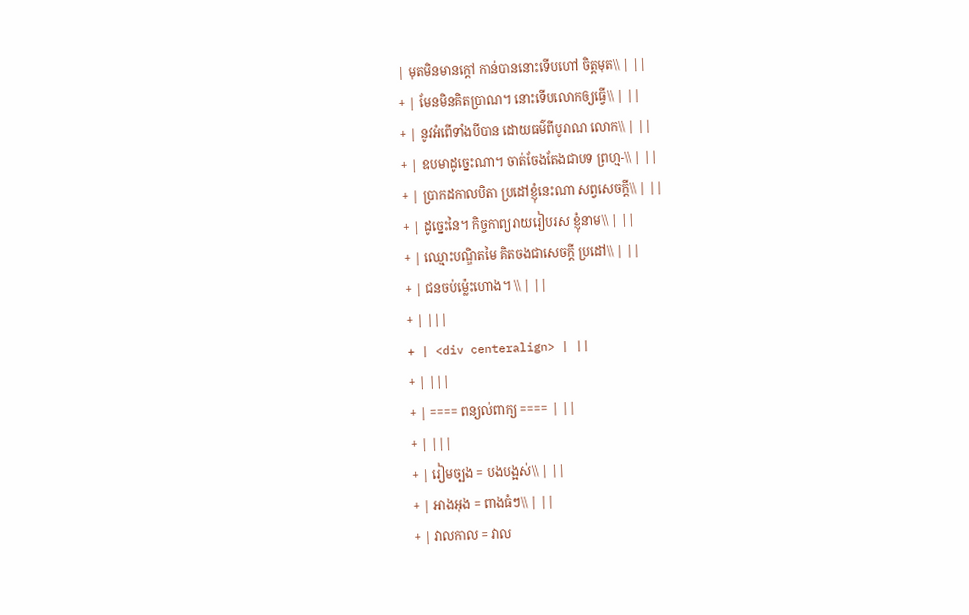| មុតមិនមានក្តៅ កាន់បាននោះទើបហៅ ចិត្តមុត\\ | ||
+ | មែនមិនគិតប្រាណ។ នោះទើបលោកឲ្យធ្វើ\\ | ||
+ | នូវអំពើទាំងបីបាន ដោយធម៌ពីបូរាណ លោក\\ | ||
+ | ឧបមាដូច្នេះណា។ ចាត់ចែងតែងជាបទ ព្រហ្ម-\\ | ||
+ | ប្រាកដកាលបិតា ប្រដៅខ្ញុំនេះណា សព្វសេចក្តី\\ | ||
+ | ដូច្នេះនៃ។ កិច្ចកាព្យរាយរៀបរស ខ្ញុំនាម\\ | ||
+ | ឈ្មោះបណ្ឌិតមៃ គិតចងជាសេចក្តី ប្រដៅ\\ | ||
+ | ជនចប់ម្ល៉េះហោង។ \\ | ||
+ | |||
+ | <div centeralign> | ||
+ | |||
+ | ==== ពន្យល់ពាក្យ ==== | ||
+ | |||
+ | រៀមច្បង = បងបង្អស់\\ | ||
+ | អាងអុង = ពាងធំៗ\\ | ||
+ | វាលកាល = វាល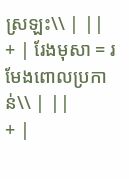ស្រឡះ\\ | ||
+ | រែងមុសា = រមែងពោលប្រកាន់\\ | ||
+ |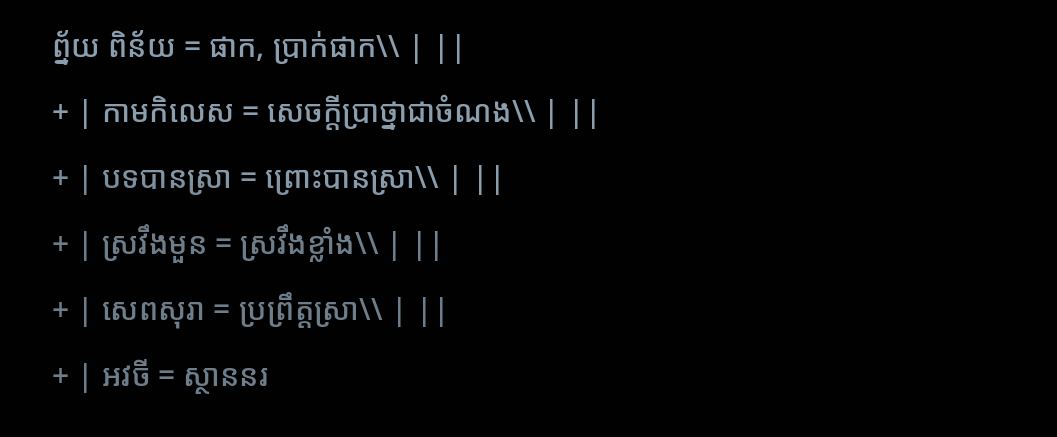ព្ន័យ ពិន័យ = ផាក, ប្រាក់ផាក\\ | ||
+ | កាមកិលេស = សេចក្តីប្រាថ្នាជាចំណង\\ | ||
+ | បទបានស្រា = ព្រោះបានស្រា\\ | ||
+ | ស្រវឹងមួន = ស្រវឹងខ្លាំង\\ | ||
+ | សេពសុរា = ប្រព្រឹត្តស្រា\\ | ||
+ | អវចី = ស្ថាននរ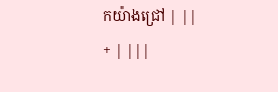កយ៉ាងជ្រៅ | ||
+ | |||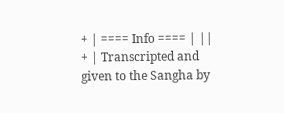+ | ==== Info ==== | ||
+ | Transcripted and given to the Sangha by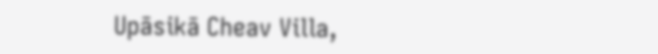Upāsikā Cheav Villa,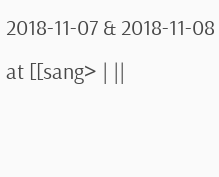2018-11-07 & 2018-11-08 at [[sang> | ||